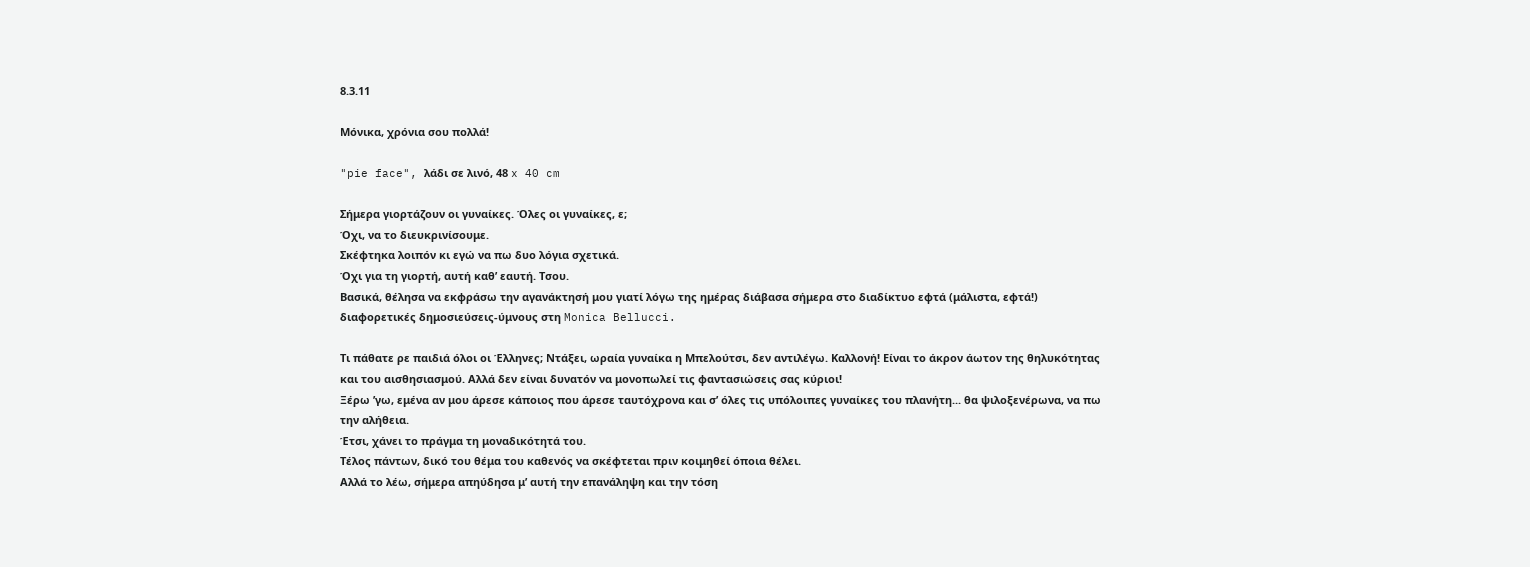8.3.11

Μόνικα, χρόνια σου πολλά!

"pie face", λάδι σε λινό, 48 x 40 cm

Σήμερα γιορτάζουν οι γυναίκες. Όλες οι γυναίκες, ε;
Όχι, να το διευκρινίσουμε.
Σκέφτηκα λοιπόν κι εγώ να πω δυο λόγια σχετικά.
Όχι για τη γιορτή, αυτή καθ’ εαυτή. Τσου.
Βασικά, θέλησα να εκφράσω την αγανάκτησή μου γιατί λόγω της ημέρας διάβασα σήμερα στο διαδίκτυο εφτά (μάλιστα, εφτά!) διαφορετικές δημοσιεύσεις-ύμνους στη Monica Bellucci.

Τι πάθατε ρε παιδιά όλοι οι Έλληνες; Ντάξει, ωραία γυναίκα η Μπελούτσι, δεν αντιλέγω. Καλλονή! Είναι το άκρον άωτον της θηλυκότητας και του αισθησιασμού. Αλλά δεν είναι δυνατόν να μονοπωλεί τις φαντασιώσεις σας κύριοι!
Ξέρω ’γω, εμένα αν μου άρεσε κάποιος που άρεσε ταυτόχρονα και σ’ όλες τις υπόλοιπες γυναίκες του πλανήτη... θα ψιλοξενέρωνα, να πω την αλήθεια.
Έτσι, χάνει το πράγμα τη μοναδικότητά του.
Τέλος πάντων, δικό του θέμα του καθενός να σκέφτεται πριν κοιμηθεί όποια θέλει.
Αλλά το λέω, σήμερα απηύδησα μ’ αυτή την επανάληψη και την τόση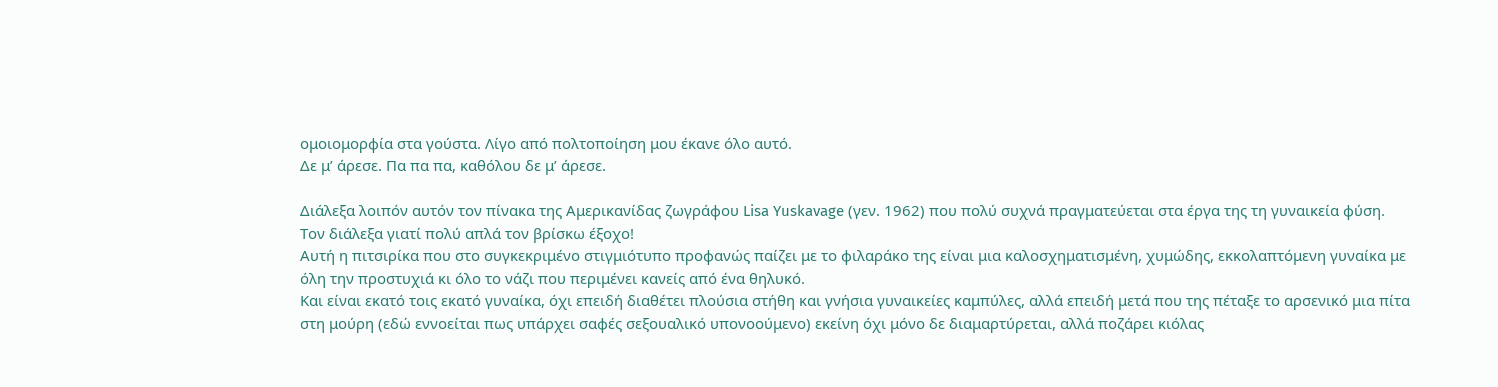ομοιομορφία στα γούστα. Λίγο από πολτοποίηση μου έκανε όλο αυτό.
Δε μ’ άρεσε. Πα πα πα, καθόλου δε μ’ άρεσε.

Διάλεξα λοιπόν αυτόν τον πίνακα της Αμερικανίδας ζωγράφου Lisa Yuskavage (γεν. 1962) που πολύ συχνά πραγματεύεται στα έργα της τη γυναικεία φύση.
Τον διάλεξα γιατί πολύ απλά τον βρίσκω έξοχο!
Αυτή η πιτσιρίκα που στο συγκεκριμένο στιγμιότυπο προφανώς παίζει με το φιλαράκο της είναι μια καλοσχηματισμένη, χυμώδης, εκκολαπτόμενη γυναίκα με όλη την προστυχιά κι όλο το νάζι που περιμένει κανείς από ένα θηλυκό.
Και είναι εκατό τοις εκατό γυναίκα, όχι επειδή διαθέτει πλούσια στήθη και γνήσια γυναικείες καμπύλες, αλλά επειδή μετά που της πέταξε το αρσενικό μια πίτα στη μούρη (εδώ εννοείται πως υπάρχει σαφές σεξουαλικό υπονοούμενο) εκείνη όχι μόνο δε διαμαρτύρεται, αλλά ποζάρει κιόλας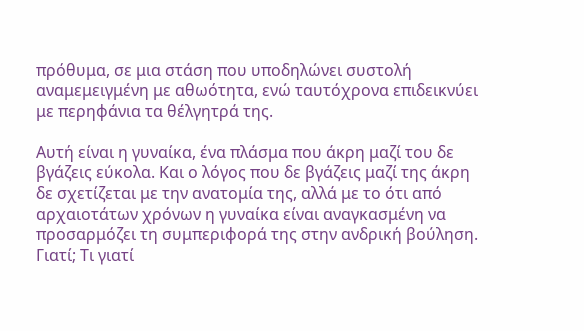πρόθυμα, σε μια στάση που υποδηλώνει συστολή αναμεμειγμένη με αθωότητα, ενώ ταυτόχρονα επιδεικνύει με περηφάνια τα θέλγητρά της.

Αυτή είναι η γυναίκα, ένα πλάσμα που άκρη μαζί του δε βγάζεις εύκολα. Και ο λόγος που δε βγάζεις μαζί της άκρη δε σχετίζεται με την ανατομία της, αλλά με το ότι από αρχαιοτάτων χρόνων η γυναίκα είναι αναγκασμένη να προσαρμόζει τη συμπεριφορά της στην ανδρική βούληση. Γιατί; Τι γιατί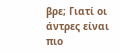βρε; Γιατί οι άντρες είναι πιο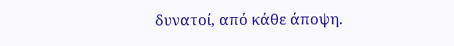δυνατοί, από κάθε άποψη.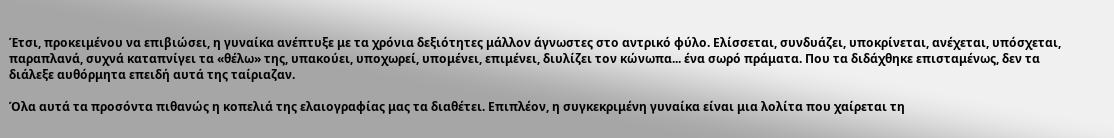Έτσι, προκειμένου να επιβιώσει, η γυναίκα ανέπτυξε με τα χρόνια δεξιότητες μάλλον άγνωστες στο αντρικό φύλο. Ελίσσεται, συνδυάζει, υποκρίνεται, ανέχεται, υπόσχεται, παραπλανά, συχνά καταπνίγει τα «θέλω» της, υπακούει, υποχωρεί, υπομένει, επιμένει, διυλίζει τον κώνωπα... ένα σωρό πράματα. Που τα διδάχθηκε επισταμένως, δεν τα διάλεξε αυθόρμητα επειδή αυτά της ταίριαζαν.

Όλα αυτά τα προσόντα πιθανώς η κοπελιά της ελαιογραφίας μας τα διαθέτει. Επιπλέον, η συγκεκριμένη γυναίκα είναι μια λολίτα που χαίρεται τη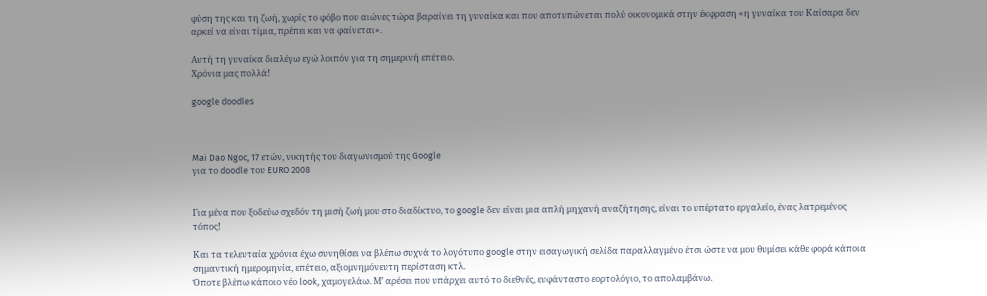φύση της και τη ζωή, χωρίς το φόβο που αιώνες τώρα βαραίνει τη γυναίκα και που αποτυπώνεται πολύ οικονομικά στην έκφραση «η γυναίκα του Καίσαρα δεν αρκεί να είναι τίμια, πρέπει και να φαίνεται».

Αυτή τη γυναίκα διαλέγω εγώ λοιπόν για τη σημερινή επέτειο.
Χρόνια μας πολλά!

google doodles



Mai Dao Ngoc, 17 ετών, νικητής του διαγωνισμού της Google
για το doodle του EURO 2008


Για μένα που ξοδεύω σχεδόν τη μισή ζωή μου στο διαδίκτυο, το google δεν είναι μια απλή μηχανή αναζήτησης, είναι το υπέρτατο εργαλείο, ένας λατρεμένος τόπος!

Και τα τελευταία χρόνια έχω συνηθίσει να βλέπω συχνά το λογότυπο google στην εισαγωγική σελίδα παραλλαγμένο έτσι ώστε να μου θυμίσει κάθε φορά κάποια σημαντική ημερομηνία, επέτειο, αξιομνημόνευτη περίσταση κτλ.
Όποτε βλέπω κάποιο νέο look, χαμογελάω. Μ’ αρέσει που υπάρχει αυτό το διεθνές, ευφάνταστο εορτολόγιο, το απολαμβάνω.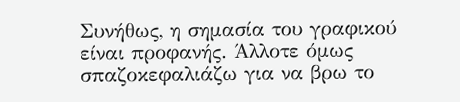Συνήθως, η σημασία του γραφικού είναι προφανής. Άλλοτε όμως σπαζοκεφαλιάζω για να βρω το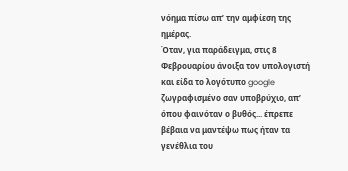νόημα πίσω απ’ την αμφίεση της ημέρας.
Όταν, για παράδειγμα, στις 8 Φεβρουαρίου άνοιξα τον υπολογιστή και είδα το λογότυπο google ζωγραφισμένο σαν υποβρύχιο, απ’ όπου φαινόταν ο βυθός... έπρεπε βέβαια να μαντέψω πως ήταν τα γενέθλια του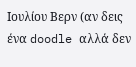Ιουλίου Βερν (αν δεις ένα doodle αλλά δεν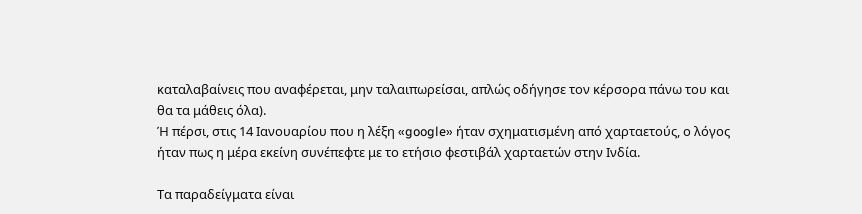καταλαβαίνεις που αναφέρεται, μην ταλαιπωρείσαι, απλώς οδήγησε τον κέρσορα πάνω του και θα τα μάθεις όλα).
Ή πέρσι, στις 14 Ιανουαρίου που η λέξη «google» ήταν σχηματισμένη από χαρταετούς, ο λόγος ήταν πως η μέρα εκείνη συνέπεφτε με το ετήσιο φεστιβάλ χαρταετών στην Ινδία.

Τα παραδείγματα είναι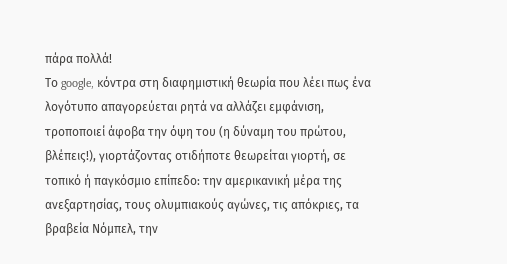πάρα πολλά!
Το google, κόντρα στη διαφημιστική θεωρία που λέει πως ένα λογότυπο απαγορεύεται ρητά να αλλάζει εμφάνιση, τροποποιεί άφοβα την όψη του (η δύναμη του πρώτου, βλέπεις!), γιορτάζοντας οτιδήποτε θεωρείται γιορτή, σε τοπικό ή παγκόσμιο επίπεδο: την αμερικανική μέρα της ανεξαρτησίας, τους ολυμπιακούς αγώνες, τις απόκριες, τα βραβεία Νόμπελ, την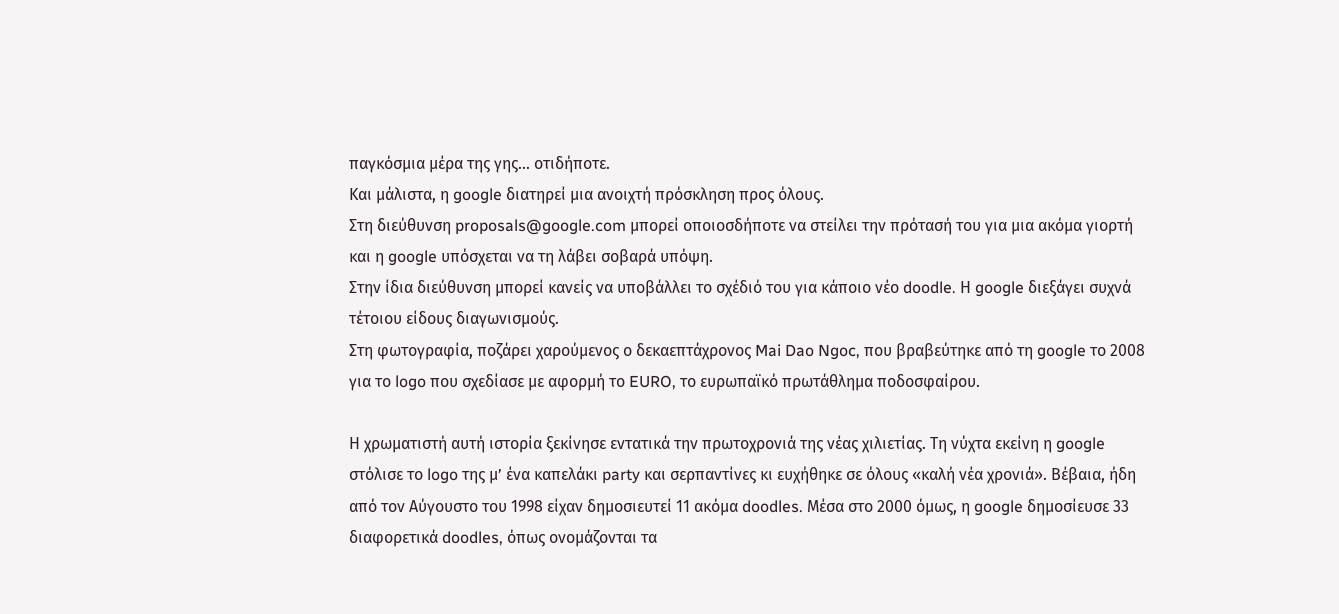παγκόσμια μέρα της γης... οτιδήποτε.
Και μάλιστα, η google διατηρεί μια ανοιχτή πρόσκληση προς όλους.
Στη διεύθυνση proposals@google.com μπορεί οποιοσδήποτε να στείλει την πρότασή του για μια ακόμα γιορτή και η google υπόσχεται να τη λάβει σοβαρά υπόψη.
Στην ίδια διεύθυνση μπορεί κανείς να υποβάλλει το σχέδιό του για κάποιο νέο doodle. Η google διεξάγει συχνά τέτοιου είδους διαγωνισμούς.
Στη φωτογραφία, ποζάρει χαρούμενος ο δεκαεπτάχρονος Mai Dao Ngoc, που βραβεύτηκε από τη google το 2008 για το logo που σχεδίασε με αφορμή το EURO, το ευρωπαϊκό πρωτάθλημα ποδοσφαίρου.

Η χρωματιστή αυτή ιστορία ξεκίνησε εντατικά την πρωτοχρονιά της νέας χιλιετίας. Τη νύχτα εκείνη η google στόλισε το logo της μ’ ένα καπελάκι party και σερπαντίνες κι ευχήθηκε σε όλους «καλή νέα χρονιά». Βέβαια, ήδη από τον Αύγουστο του 1998 είχαν δημοσιευτεί 11 ακόμα doodles. Μέσα στο 2000 όμως, η google δημοσίευσε 33 διαφορετικά doodles, όπως ονομάζονται τα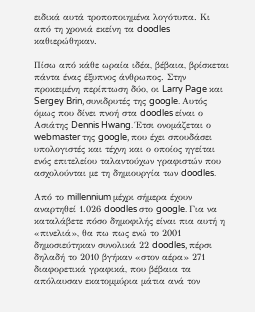ειδικά αυτά τροποποιημένα λογότυπα. Κι από τη χρονιά εκείνη τα doodles καθιερώθηκαν.

Πίσω από κάθε ωραία ιδέα, βέβαια, βρίσκεται πάντα ένας έξυπνος άνθρωπος. Στην προκειμένη περίπτωση δύο, οι Larry Page και Sergey Brin, συνιδρυτές της google. Αυτός όμως που δίνει πνοή στα doodles είναι ο Ασιάτης Dennis Hwang. Έτσι ονομάζεται ο webmaster της google, που έχει σπουδάσει υπολογιστές και τέχνη και ο οποίος ηγείται ενός επιτελείου ταλαντούχων γραφιστών που ασχολούνται με τη δημιουργία των doodles.

Από το millennium μέχρι σήμερα έχουν αναρτηθεί 1.026 doodles στο google. Για να καταλάβετε πόσο δημοφιλής είναι πια αυτή η «πινελιά», θα πω πως ενώ το 2001 δημοσιεύτηκαν συνολικά 22 doodles, πέρσι δηλαδή το 2010 βγήκαν «στον αέρα» 271 διαφορετικά γραφικά, που βέβαια τα απόλαυσαν εκατομμύρια μάτια ανά τον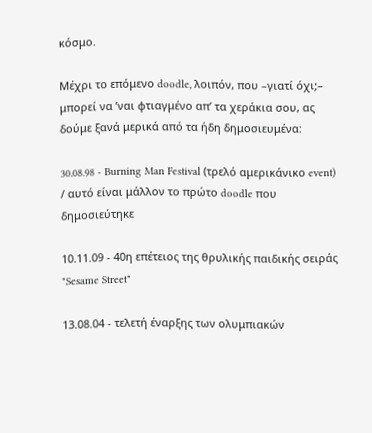κόσμο.

Μέχρι το επόμενο doodle, λοιπόν, που –γιατί όχι;– μπορεί να ’ναι φτιαγμένο απ’ τα χεράκια σου, ας δούμε ξανά μερικά από τα ήδη δημοσιευμένα:

30.08.98 - Burning Man Festival (τρελό αμερικάνικο event) / αυτό είναι μάλλον το πρώτο doodle που δημοσιεύτηκε

10.11.09 - 40η επέτειος της θρυλικής παιδικής σειράς "Sesame Street"

13.08.04 - τελετή έναρξης των ολυμπιακών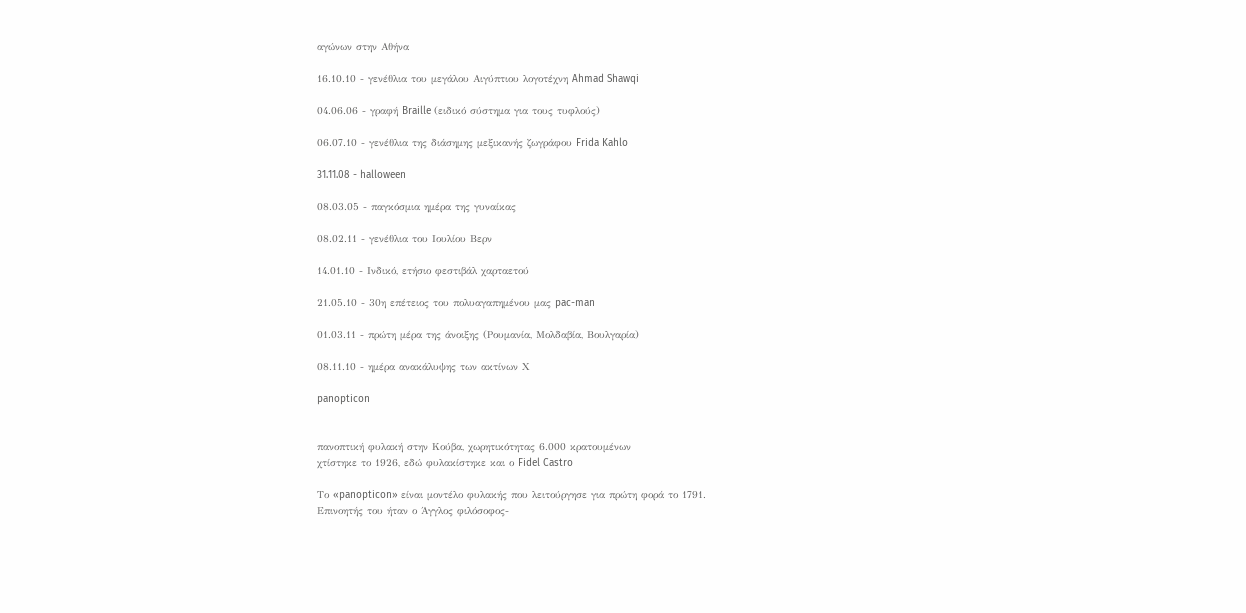αγώνων στην Αθήνα

16.10.10 - γενέθλια του μεγάλου Αιγύπτιου λογοτέχνη Ahmad Shawqi

04.06.06 - γραφή Braille (ειδικό σύστημα για τους τυφλούς)

06.07.10 - γενέθλια της διάσημης μεξικανής ζωγράφου Frida Kahlo

31.11.08 - halloween

08.03.05 - παγκόσμια ημέρα της γυναίκας

08.02.11 - γενέθλια του Ιουλίου Βερν

14.01.10 - Ινδικό, ετήσιο φεστιβάλ χαρταετού

21.05.10 - 30η επέτειος του πολυαγαπημένου μας pac-man

01.03.11 - πρώτη μέρα της άνοιξης (Ρουμανία, Μολδαβία, Βουλγαρία)

08.11.10 - ημέρα ανακάλυψης των ακτίνων Χ

panopticon


πανοπτική φυλακή στην Κούβα, χωρητικότητας 6.000 κρατουμένων
χτίστηκε το 1926, εδώ φυλακίστηκε και ο Fidel Castro

Το «panopticon» είναι μοντέλο φυλακής που λειτούργησε για πρώτη φορά το 1791.
Επινοητής του ήταν ο Άγγλος φιλόσοφος-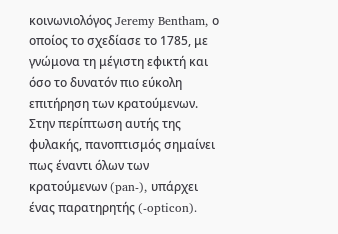κοινωνιολόγος Jeremy Bentham, ο οποίος το σχεδίασε το 1785, με γνώμονα τη μέγιστη εφικτή και όσο το δυνατόν πιο εύκολη επιτήρηση των κρατούμενων. Στην περίπτωση αυτής της φυλακής, πανοπτισμός σημαίνει πως έναντι όλων των κρατούμενων (pan-), υπάρχει ένας παρατηρητής (-opticon).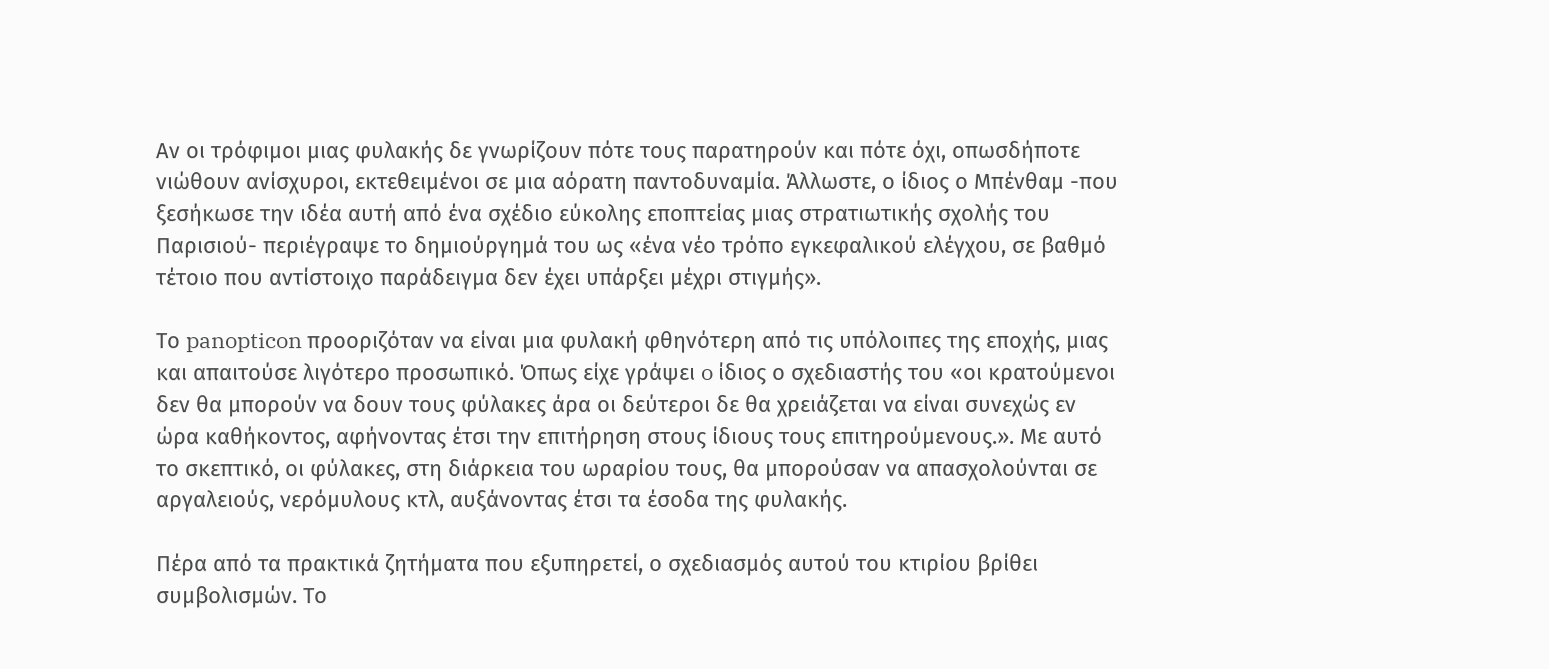Αν οι τρόφιμοι μιας φυλακής δε γνωρίζουν πότε τους παρατηρούν και πότε όχι, οπωσδήποτε νιώθουν ανίσχυροι, εκτεθειμένοι σε μια αόρατη παντοδυναμία. Άλλωστε, ο ίδιος ο Μπένθαμ -που ξεσήκωσε την ιδέα αυτή από ένα σχέδιο εύκολης εποπτείας μιας στρατιωτικής σχολής του Παρισιού- περιέγραψε το δημιούργημά του ως «ένα νέο τρόπο εγκεφαλικού ελέγχου, σε βαθμό τέτοιο που αντίστοιχο παράδειγμα δεν έχει υπάρξει μέχρι στιγμής».

Το panopticon προοριζόταν να είναι μια φυλακή φθηνότερη από τις υπόλοιπες της εποχής, μιας και απαιτούσε λιγότερο προσωπικό. Όπως είχε γράψει o ίδιος ο σχεδιαστής του «οι κρατούμενοι δεν θα μπορούν να δουν τους φύλακες άρα οι δεύτεροι δε θα χρειάζεται να είναι συνεχώς εν ώρα καθήκοντος, αφήνοντας έτσι την επιτήρηση στους ίδιους τους επιτηρούμενους.». Με αυτό το σκεπτικό, οι φύλακες, στη διάρκεια του ωραρίου τους, θα μπορούσαν να απασχολούνται σε αργαλειούς, νερόμυλους κτλ, αυξάνοντας έτσι τα έσοδα της φυλακής.

Πέρα από τα πρακτικά ζητήματα που εξυπηρετεί, ο σχεδιασμός αυτού του κτιρίου βρίθει συμβολισμών. Το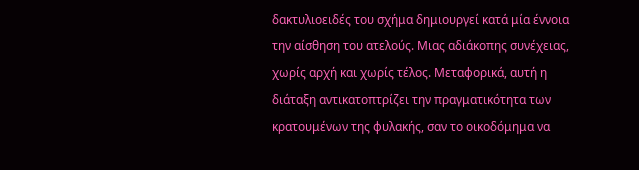δακτυλιοειδές του σχήμα δημιουργεί κατά μία έννοια την αίσθηση του ατελούς. Μιας αδιάκοπης συνέχειας, χωρίς αρχή και χωρίς τέλος. Μεταφορικά, αυτή η διάταξη αντικατοπτρίζει την πραγματικότητα των κρατουμένων της φυλακής, σαν το οικοδόμημα να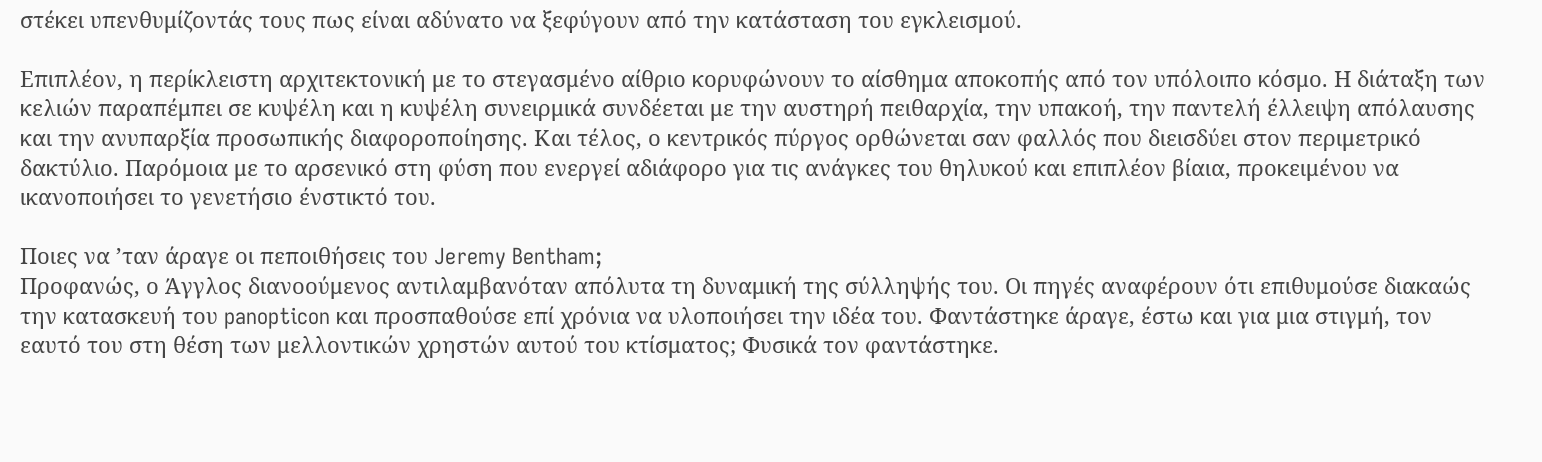στέκει υπενθυμίζοντάς τους πως είναι αδύνατο να ξεφύγουν από την κατάσταση του εγκλεισμού.

Επιπλέον, η περίκλειστη αρχιτεκτονική με το στεγασμένο αίθριο κορυφώνουν το αίσθημα αποκοπής από τον υπόλοιπο κόσμο. Η διάταξη των κελιών παραπέμπει σε κυψέλη και η κυψέλη συνειρμικά συνδέεται με την αυστηρή πειθαρχία, την υπακοή, την παντελή έλλειψη απόλαυσης και την ανυπαρξία προσωπικής διαφοροποίησης. Και τέλος, ο κεντρικός πύργος ορθώνεται σαν φαλλός που διεισδύει στον περιμετρικό δακτύλιο. Παρόμοια με το αρσενικό στη φύση που ενεργεί αδιάφορο για τις ανάγκες του θηλυκού και επιπλέον βίαια, προκειμένου να ικανοποιήσει το γενετήσιο ένστικτό του.

Ποιες να ’ταν άραγε οι πεποιθήσεις του Jeremy Bentham;
Προφανώς, ο Άγγλος διανοούμενος αντιλαμβανόταν απόλυτα τη δυναμική της σύλληψής του. Οι πηγές αναφέρουν ότι επιθυμούσε διακαώς την κατασκευή του panopticon και προσπαθούσε επί χρόνια να υλοποιήσει την ιδέα του. Φαντάστηκε άραγε, έστω και για μια στιγμή, τον εαυτό του στη θέση των μελλοντικών χρηστών αυτού του κτίσματος; Φυσικά τον φαντάστηκε.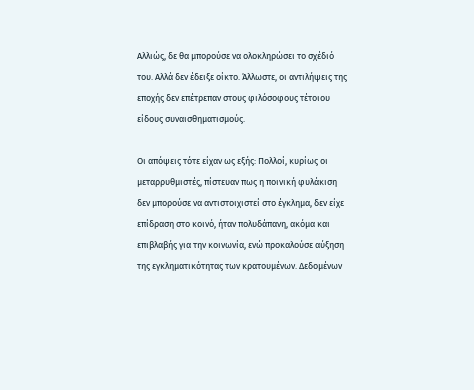Αλλιώς, δε θα μπορούσε να ολοκληρώσει το σχέδιό του. Αλλά δεν έδειξε οίκτο. Άλλωστε, οι αντιλήψεις της εποχής δεν επέτρεπαν στους φιλόσοφους τέτοιου είδους συναισθηματισμούς.

Οι απόψεις τότε είχαν ως εξής: Πολλοί, κυρίως οι μεταρρυθμιστές, πίστευαν πως η ποινική φυλάκιση δεν μπορούσε να αντιστοιχιστεί στο έγκλημα, δεν είχε επίδραση στο κοινό, ήταν πολυδάπανη, ακόμα και επιβλαβής για την κοινωνία, ενώ προκαλούσε αύξηση της εγκληματικότητας των κρατουμένων. Δεδομένων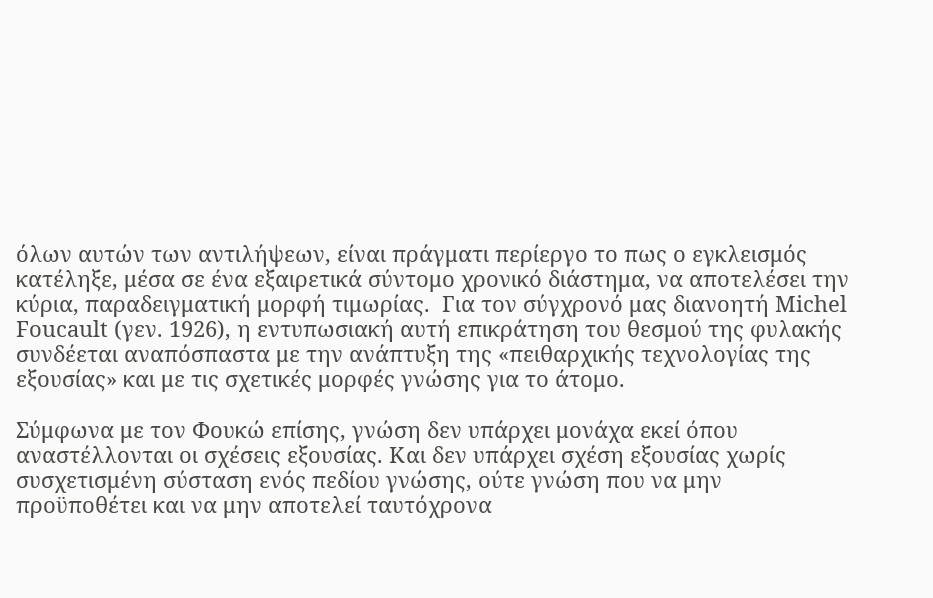όλων αυτών των αντιλήψεων, είναι πράγματι περίεργο το πως ο εγκλεισμός κατέληξε, μέσα σε ένα εξαιρετικά σύντομο χρονικό διάστημα, να αποτελέσει την κύρια, παραδειγματική μορφή τιμωρίας.  Για τον σύγχρονό μας διανοητή Μichel Foucault (γεν. 1926), η εντυπωσιακή αυτή επικράτηση του θεσμού της φυλακής συνδέεται αναπόσπαστα με την ανάπτυξη της «πειθαρχικής τεχνολογίας της εξουσίας» και με τις σχετικές μορφές γνώσης για το άτομο.

Σύμφωνα με τον Φουκώ επίσης, γνώση δεν υπάρχει μονάχα εκεί όπου αναστέλλονται οι σχέσεις εξουσίας. Και δεν υπάρχει σχέση εξουσίας χωρίς συσχετισμένη σύσταση ενός πεδίου γνώσης, ούτε γνώση που να μην προϋποθέτει και να μην αποτελεί ταυτόχρονα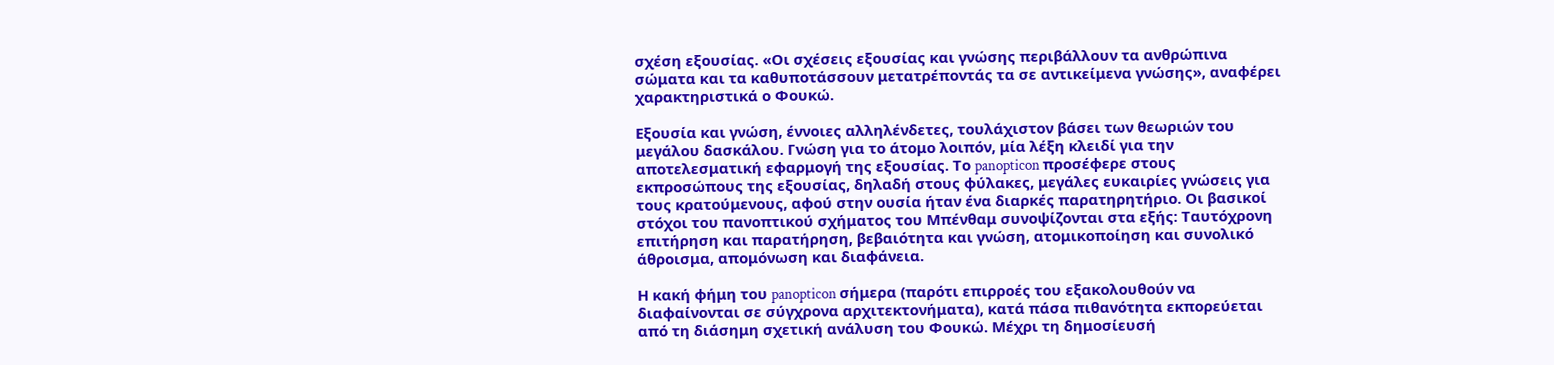σχέση εξουσίας. «Οι σχέσεις εξουσίας και γνώσης περιβάλλουν τα ανθρώπινα σώματα και τα καθυποτάσσουν μετατρέποντάς τα σε αντικείμενα γνώσης», αναφέρει χαρακτηριστικά ο Φουκώ.

Εξουσία και γνώση, έννοιες αλληλένδετες, τουλάχιστον βάσει των θεωριών του μεγάλου δασκάλου. Γνώση για το άτομο λοιπόν, μία λέξη κλειδί για την αποτελεσματική εφαρμογή της εξουσίας. Το panopticon προσέφερε στους εκπροσώπους της εξουσίας, δηλαδή στους φύλακες, μεγάλες ευκαιρίες γνώσεις για τους κρατούμενους, αφού στην ουσία ήταν ένα διαρκές παρατηρητήριο. Οι βασικοί στόχοι του πανοπτικού σχήματος του Μπένθαμ συνοψίζονται στα εξής: Ταυτόχρονη επιτήρηση και παρατήρηση, βεβαιότητα και γνώση, ατομικοποίηση και συνολικό άθροισμα, απομόνωση και διαφάνεια.

Η κακή φήμη του panopticon σήμερα (παρότι επιρροές του εξακολουθούν να διαφαίνονται σε σύγχρονα αρχιτεκτονήματα), κατά πάσα πιθανότητα εκπορεύεται από τη διάσημη σχετική ανάλυση του Φουκώ. Μέχρι τη δημοσίευσή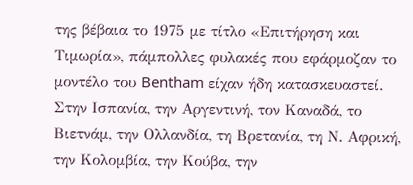της βέβαια το 1975 με τίτλο «Επιτήρηση και Τιμωρία», πάμπολλες φυλακές που εφάρμοζαν το μοντέλο του Bentham είχαν ήδη κατασκευαστεί. Στην Ισπανία, την Αργεντινή, τον Καναδά, το Βιετνάμ, την Ολλανδία, τη Βρετανία, τη Ν. Αφρική, την Κολομβία, την Κούβα, την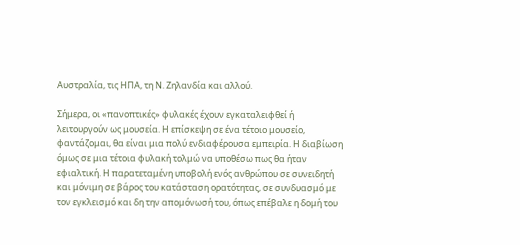Αυστραλία, τις ΗΠΑ, τη Ν. Ζηλανδία και αλλού.

Σήμερα, οι «πανοπτικές» φυλακές έχουν εγκαταλειφθεί ή λειτουργούν ως μουσεία. Η επίσκεψη σε ένα τέτοιο μουσείο, φαντάζομαι, θα είναι μια πολύ ενδιαφέρουσα εμπειρία. Η διαβίωση όμως σε μια τέτοια φυλακή τολμώ να υποθέσω πως θα ήταν εφιαλτική. Η παρατεταμένη υποβολή ενός ανθρώπου σε συνειδητή και μόνιμη σε βάρος του κατάσταση ορατότητας, σε συνδυασμό με τον εγκλεισμό και δη την απομόνωσή του, όπως επέβαλε η δομή του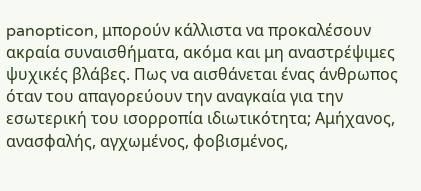panopticon, μπορούν κάλλιστα να προκαλέσουν ακραία συναισθήματα, ακόμα και μη αναστρέψιμες ψυχικές βλάβες. Πως να αισθάνεται ένας άνθρωπος όταν του απαγορεύουν την αναγκαία για την εσωτερική του ισορροπία ιδιωτικότητα; Αμήχανος, ανασφαλής, αγχωμένος, φοβισμένος,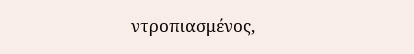ντροπιασμένος,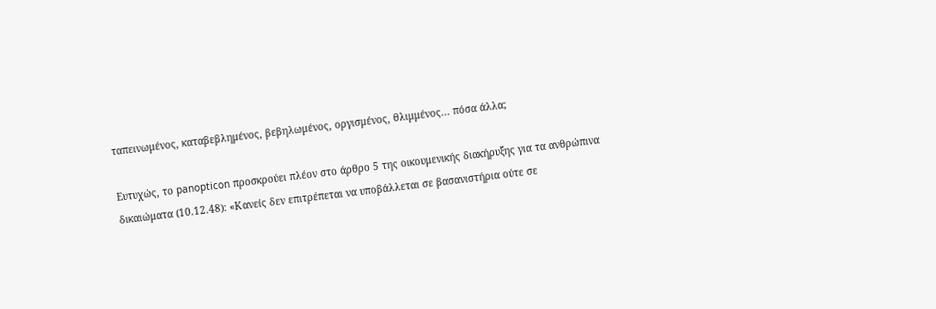ταπεινωμένος, καταβεβλημένος, βεβηλωμένος, οργισμένος, θλιμμένος... πόσα άλλα;

Ευτυχώς, το panopticon προσκρούει πλέον στο άρθρο 5 της οικουμενικής διακήρυξης για τα ανθρώπινα δικαιώματα (10.12.48): «Κανείς δεν επιτρέπεται να υποβάλλεται σε βασανιστήρια ούτε σε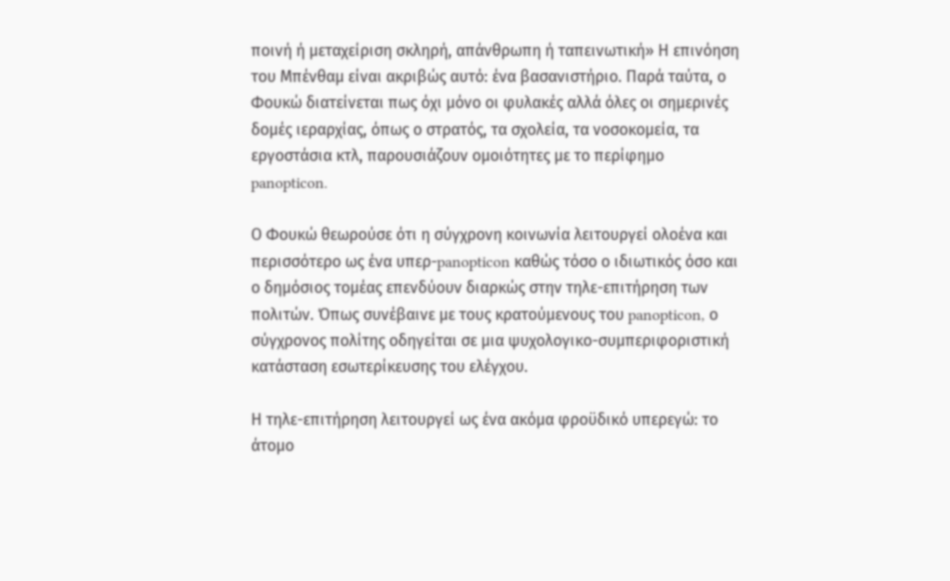ποινή ή μεταχείριση σκληρή, απάνθρωπη ή ταπεινωτική» Η επινόηση του Μπένθαμ είναι ακριβώς αυτό: ένα βασανιστήριο. Παρά ταύτα, ο Φουκώ διατείνεται πως όχι μόνο οι φυλακές αλλά όλες οι σημερινές δομές ιεραρχίας, όπως ο στρατός, τα σχολεία, τα νοσοκομεία, τα εργοστάσια κτλ, παρουσιάζουν ομοιότητες με το περίφημο panopticon.

Ο Φουκώ θεωρούσε ότι η σύγχρονη κοινωνία λειτουργεί ολοένα και περισσότερο ως ένα υπερ-panopticon καθώς τόσο ο ιδιωτικός όσο και ο δημόσιος τομέας επενδύουν διαρκώς στην τηλε-επιτήρηση των πολιτών. Όπως συνέβαινε με τους κρατούμενους του panopticon, ο σύγχρονος πολίτης οδηγείται σε μια ψυχολογικο-συμπεριφοριστική κατάσταση εσωτερίκευσης του ελέγχου.

Η τηλε-επιτήρηση λειτουργεί ως ένα ακόμα φροϋδικό υπερεγώ: το άτομο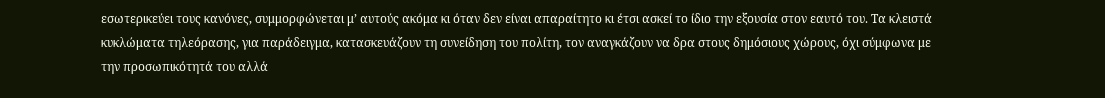εσωτερικεύει τους κανόνες, συμμορφώνεται μ’ αυτούς ακόμα κι όταν δεν είναι απαραίτητο κι έτσι ασκεί το ίδιο την εξουσία στον εαυτό του. Τα κλειστά κυκλώματα τηλεόρασης, για παράδειγμα, κατασκευάζουν τη συνείδηση του πολίτη, τον αναγκάζουν να δρα στους δημόσιους χώρους, όχι σύμφωνα με την προσωπικότητά του αλλά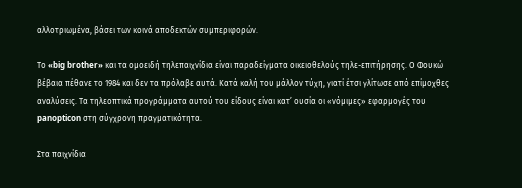αλλοτριωμένα, βάσει των κοινά αποδεκτών συμπεριφορών.

Το «big brother» και τα ομοειδή τηλεπαιχνίδια είναι παραδείγματα οικειοθελούς τηλε-επιτήρησης. Ο Φουκώ βέβαια πέθανε το 1984 και δεν τα πρόλαβε αυτά. Κατά καλή του μάλλον τύχη, γιατί έτσι γλίτωσε από επίμοχθες αναλύσεις. Τα τηλεοπτικά προγράμματα αυτού του είδους είναι κατ’ ουσία οι «νόμιμες» εφαρμογές του panopticon στη σύγχρονη πραγματικότητα.

Στα παιχνίδια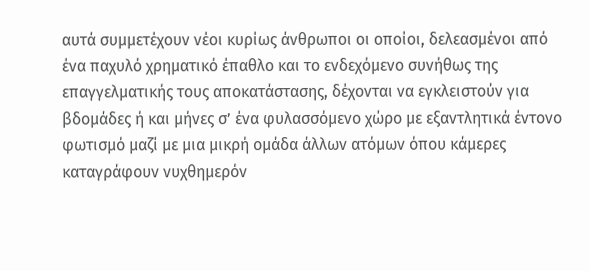αυτά συμμετέχουν νέοι κυρίως άνθρωποι οι οποίοι, δελεασμένοι από ένα παχυλό χρηματικό έπαθλο και το ενδεχόμενο συνήθως της επαγγελματικής τους αποκατάστασης, δέχονται να εγκλειστούν για βδομάδες ή και μήνες σ’ ένα φυλασσόμενο χώρο με εξαντλητικά έντονο φωτισμό μαζί με μια μικρή ομάδα άλλων ατόμων όπου κάμερες καταγράφουν νυχθημερόν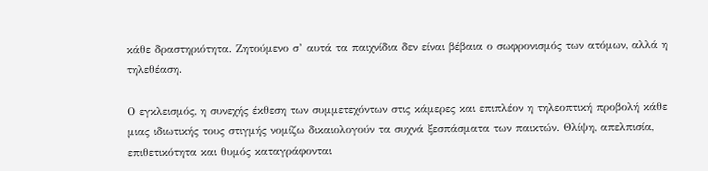κάθε δραστηριότητα. Ζητούμενο σ’ αυτά τα παιχνίδια δεν είναι βέβαια ο σωφρονισμός των ατόμων, αλλά η τηλεθέαση.

Ο εγκλεισμός, η συνεχής έκθεση των συμμετεχόντων στις κάμερες και επιπλέον η τηλεοπτική προβολή κάθε μιας ιδιωτικής τους στιγμής νομίζω δικαιολογούν τα συχνά ξεσπάσματα των παικτών. Θλίψη, απελπισία, επιθετικότητα και θυμός καταγράφονται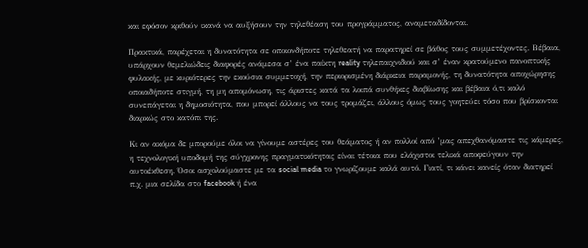και εφόσον κριθούν ικανά να αυξήσουν την τηλεθέαση του προγράμματος, αναμεταδίδονται.

Πρακτικά, παρέχεται η δυνατότητα σε οποιονδήποτε τηλεθεατή να παρατηρεί σε βάθος τους συμμετέχοντες. Βέβαια, υπάρχουν θεμελιώδεις διαφορές ανάμεσα σ’ ένα παίκτη reality τηλεπαιχνιδιού και σ’ έναν κρατούμενο πανοπτικής φυλακής, με κυριότερες την εκούσια συμμετοχή, την περιορισμένη διάρκεια παραμονής, τη δυνατότητα αποχώρησης οποιαδήποτε στιγμή, τη μη απομόνωση, τις άριστες κατά τα λοιπά συνθήκες διαβίωσης και βέβαια ό,τι καλό συνεπάγεται η δημοσιότητα, που μπορεί άλλους να τους τρομάζει, άλλους όμως τους γοητεύει τόσο που βρίσκονται διαρκώς στο κατόπι της.

Κι αν ακόμα δε μπορούμε όλοι να γίνουμε αστέρες του θεάματος ή αν πολλοί από ’μας απεχθανόμαστε τις κάμερες, η τεχνολογική υποδομή της σύγχρονης πραγματικότητας είναι τέτοια που ελάχιστοι τελικά αποφεύγουν την αυτοέκθεση. Όσοι ασχολούμαστε με τα social media το γνωρίζουμε καλά αυτό. Γιατί, τι κάνει κανείς όταν διατηρεί π.χ. μια σελίδα στο facebook ή ένα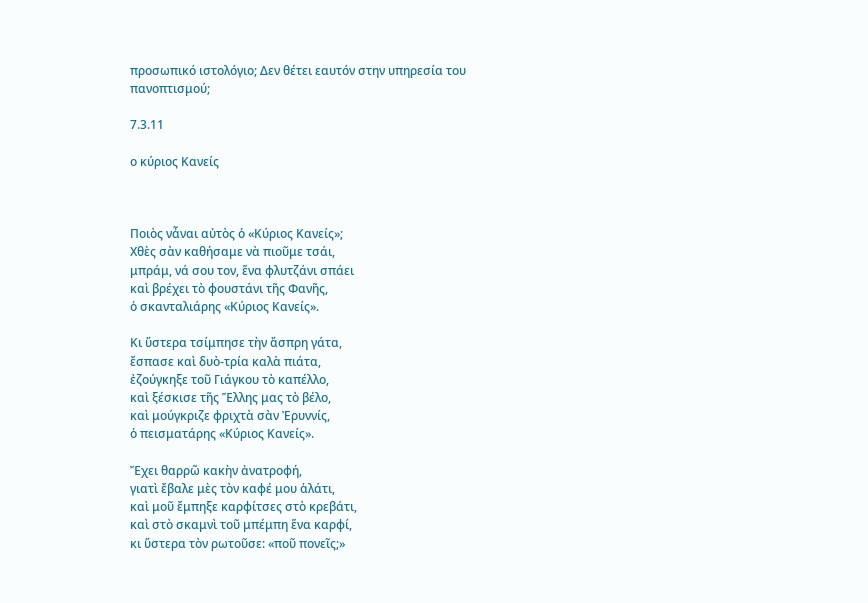προσωπικό ιστολόγιο; Δεν θέτει εαυτόν στην υπηρεσία του πανοπτισμού;

7.3.11

ο κύριος Κανείς



Ποιὸς νἆναι αὐτὸς ὁ «Κύριος Κανείς»;
Χθὲς σὰν καθήσαμε νὰ πιοῦμε τσάι,
μπράμ, νά σου τον, ἕνα φλυτζάνι σπάει
καὶ βρέχει τὸ φουστάνι τῆς Φανῆς,
ὁ σκανταλιάρης «Κύριος Κανείς».

Κι ὕστερα τσίμπησε τὴν ἄσπρη γάτα,
ἔσπασε καὶ δυὸ-τρία καλὰ πιάτα,
ἐζούγκηξε τοῦ Γιάγκου τὸ καπέλλο,
καὶ ξέσκισε τῆς Ἕλλης μας τὸ βέλο,
καὶ μούγκριζε φριχτὰ σὰν Ἐρυννίς,
ὁ πεισματάρης «Κύριος Κανείς».

Ἔχει θαρρῶ κακὴν ἀνατροφή,
γιατὶ ἔβαλε μὲς τὸν καφέ μου ἁλάτι,
καὶ μοῦ ἔμπηξε καρφίτσες στὸ κρεβάτι,
καὶ στὸ σκαμνὶ τοῦ μπέμπη ἕνα καρφί,
κι ὕστερα τὸν ρωτοῦσε: «ποῦ πονεῖς;»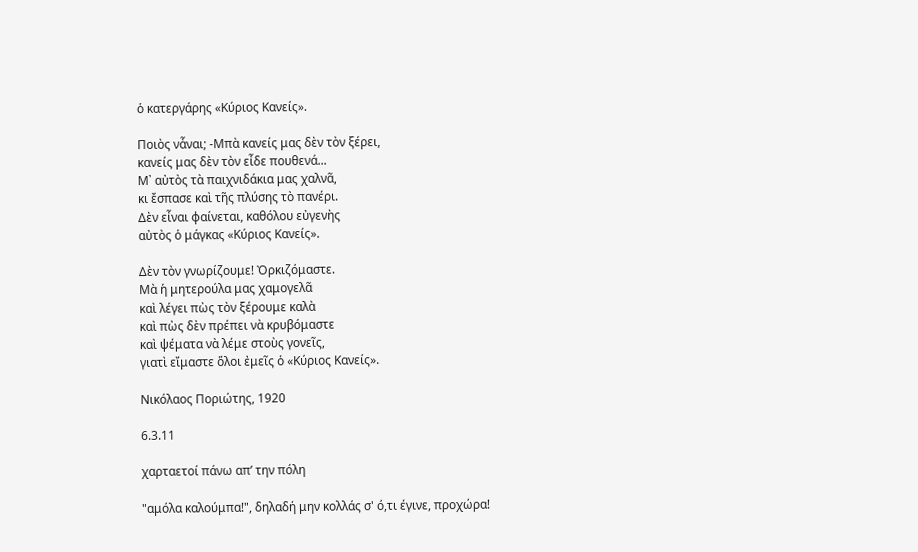ὁ κατεργάρης «Κύριος Κανείς».

Ποιὸς νἆναι; -Μπὰ κανείς μας δὲν τὸν ξέρει,
κανείς μας δὲν τὸν εἶδε πουθενά...
Μ᾿ αὐτὸς τὰ παιχνιδάκια μας χαλνᾶ,
κι ἔσπασε καὶ τῆς πλύσης τὸ πανέρι.
Δὲν εἶναι φαίνεται, καθόλου εὐγενὴς
αὐτὸς ὁ μάγκας «Κύριος Κανείς».

Δὲν τὸν γνωρίζουμε! Ὀρκιζόμαστε.
Μὰ ἡ μητερούλα μας χαμογελᾶ
καὶ λέγει πὼς τὸν ξέρουμε καλὰ
καὶ πὼς δὲν πρέπει νὰ κρυβόμαστε
καὶ ψέματα νὰ λέμε στοὺς γονεῖς,
γιατὶ εἴμαστε ὅλοι ἐμεῖς ὁ «Κύριος Κανείς».

Νικόλαος Ποριώτης, 1920

6.3.11

χαρταετοί πάνω απ’ την πόλη

"αμόλα καλούμπα!", δηλαδή μην κολλάς σ' ό,τι έγινε, προχώρα!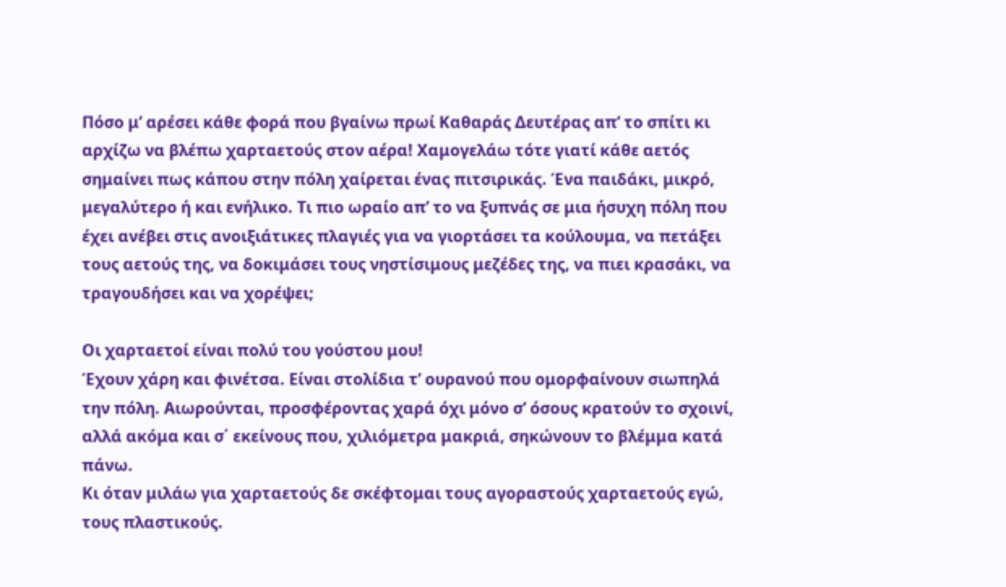Πόσο μ’ αρέσει κάθε φορά που βγαίνω πρωί Καθαράς Δευτέρας απ’ το σπίτι κι αρχίζω να βλέπω χαρταετούς στον αέρα! Χαμογελάω τότε γιατί κάθε αετός σημαίνει πως κάπου στην πόλη χαίρεται ένας πιτσιρικάς. Ένα παιδάκι, μικρό, μεγαλύτερο ή και ενήλικο. Tι πιο ωραίο απ’ το να ξυπνάς σε μια ήσυχη πόλη που έχει ανέβει στις ανοιξιάτικες πλαγιές για να γιορτάσει τα κούλουμα, να πετάξει τους αετούς της, να δοκιμάσει τους νηστίσιμους μεζέδες της, να πιει κρασάκι, να τραγουδήσει και να χορέψει;

Οι χαρταετοί είναι πολύ του γούστου μου!
Έχουν χάρη και φινέτσα. Είναι στολίδια τ’ ουρανού που ομορφαίνουν σιωπηλά την πόλη. Αιωρούνται, προσφέροντας χαρά όχι μόνο σ’ όσους κρατούν το σχοινί, αλλά ακόμα και σ΄ εκείνους που, χιλιόμετρα μακριά, σηκώνουν το βλέμμα κατά πάνω.
Κι όταν μιλάω για χαρταετούς δε σκέφτομαι τους αγοραστούς χαρταετούς εγώ, τους πλαστικούς.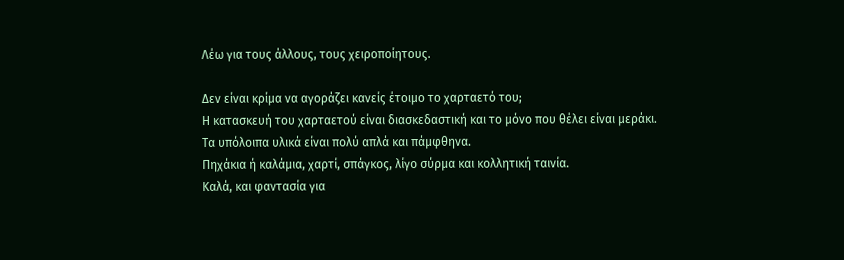Λέω για τους άλλους, τους χειροποίητους.

Δεν είναι κρίμα να αγοράζει κανείς έτοιμο το χαρταετό του;
Η κατασκευή του χαρταετού είναι διασκεδαστική και το μόνο που θέλει είναι μεράκι.
Τα υπόλοιπα υλικά είναι πολύ απλά και πάμφθηνα.
Πηχάκια ή καλάμια, χαρτί, σπάγκος, λίγο σύρμα και κολλητική ταινία.
Καλά, και φαντασία για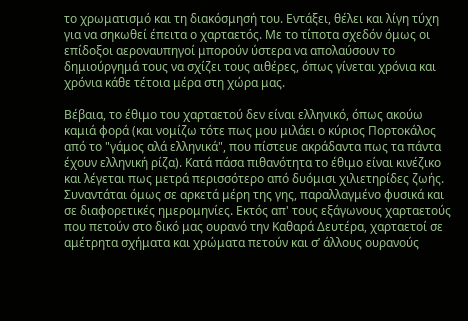το χρωματισμό και τη διακόσμησή του. Εντάξει, θέλει και λίγη τύχη για να σηκωθεί έπειτα ο χαρταετός. Με το τίποτα σχεδόν όμως οι επίδοξοι αεροναυπηγοί μπορούν ύστερα να απολαύσουν το δημιούργημά τους να σχίζει τους αιθέρες, όπως γίνεται χρόνια και χρόνια κάθε τέτοια μέρα στη χώρα μας.

Βέβαια, το έθιμο του χαρταετού δεν είναι ελληνικό, όπως ακούω καμιά φορά (και νομίζω τότε πως μου μιλάει ο κύριος Πορτοκάλος από το "γάμος αλά ελληνικά", που πίστευε ακράδαντα πως τα πάντα έχουν ελληνική ρίζα). Κατά πάσα πιθανότητα το έθιμο είναι κινέζικο και λέγεται πως μετρά περισσότερο από δυόμισι χιλιετηρίδες ζωής. Συναντάται όμως σε αρκετά μέρη της γης, παραλλαγμένο φυσικά και σε διαφορετικές ημερομηνίες. Εκτός απ' τους εξάγωνους χαρταετούς που πετούν στο δικό μας ουρανό την Καθαρά Δευτέρα, χαρταετοί σε αμέτρητα σχήματα και χρώματα πετούν και σ’ άλλους ουρανούς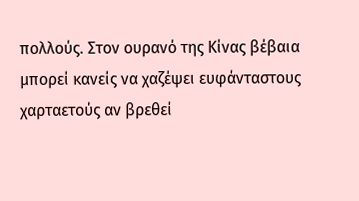πολλούς. Στον ουρανό της Κίνας βέβαια μπορεί κανείς να χαζέψει ευφάνταστους χαρταετούς αν βρεθεί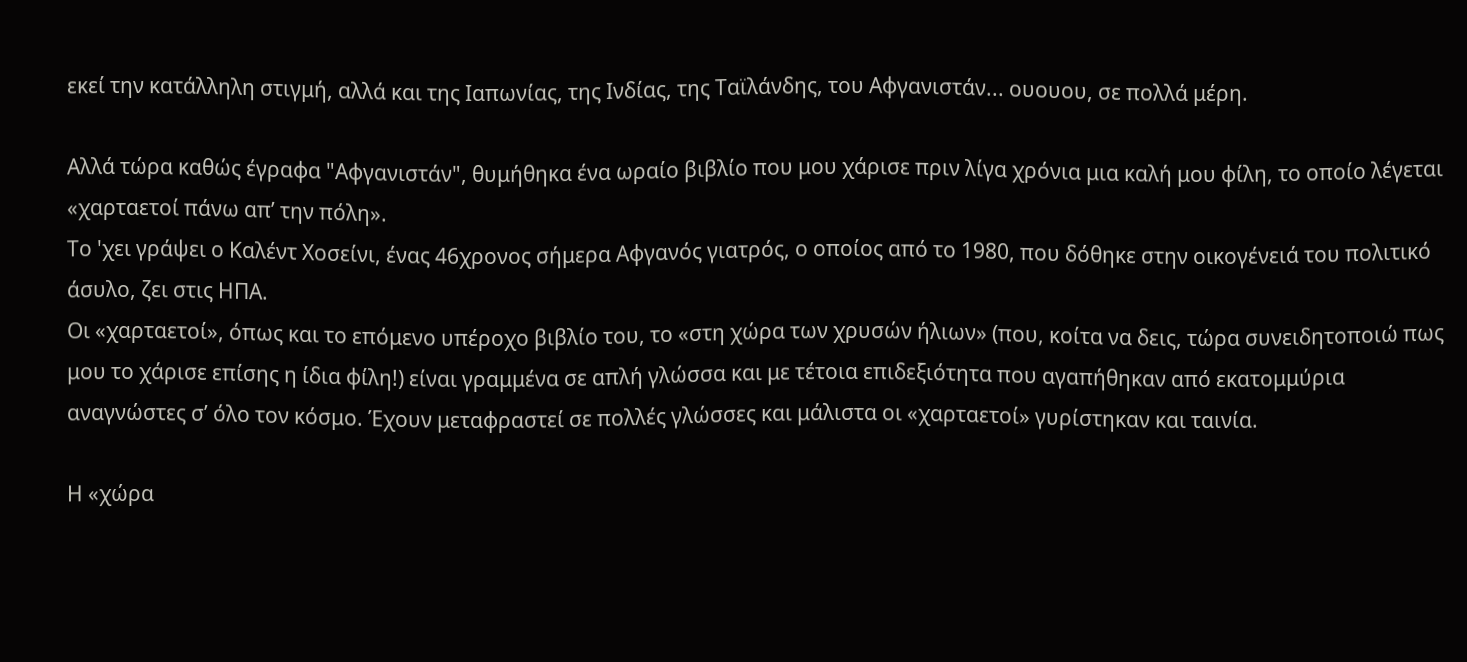εκεί την κατάλληλη στιγμή, αλλά και της Ιαπωνίας, της Ινδίας, της Ταϊλάνδης, του Αφγανιστάν... ουουου, σε πολλά μέρη.

Αλλά τώρα καθώς έγραφα "Αφγανιστάν", θυμήθηκα ένα ωραίο βιβλίο που μου χάρισε πριν λίγα χρόνια μια καλή μου φίλη, το οποίο λέγεται «χαρταετοί πάνω απ’ την πόλη».
Το 'χει γράψει ο Καλέντ Χοσείνι, ένας 46χρονος σήμερα Αφγανός γιατρός, ο οποίος από το 1980, που δόθηκε στην οικογένειά του πολιτικό άσυλο, ζει στις ΗΠΑ.
Οι «χαρταετοί», όπως και το επόμενο υπέροχο βιβλίο του, το «στη χώρα των χρυσών ήλιων» (που, κοίτα να δεις, τώρα συνειδητοποιώ πως μου το χάρισε επίσης η ίδια φίλη!) είναι γραμμένα σε απλή γλώσσα και με τέτοια επιδεξιότητα που αγαπήθηκαν από εκατομμύρια αναγνώστες σ’ όλο τον κόσμο. Έχουν μεταφραστεί σε πολλές γλώσσες και μάλιστα οι «χαρταετοί» γυρίστηκαν και ταινία.

Η «χώρα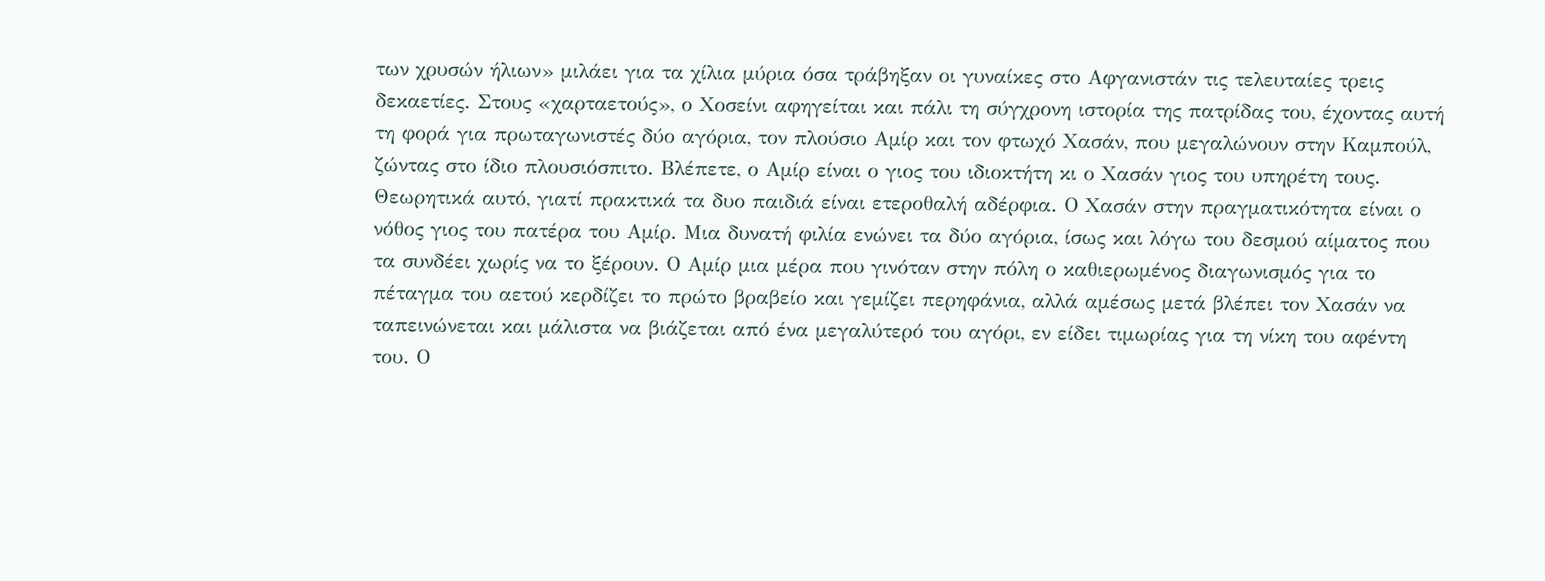των χρυσών ήλιων» μιλάει για τα χίλια μύρια όσα τράβηξαν οι γυναίκες στο Αφγανιστάν τις τελευταίες τρεις δεκαετίες. Στους «χαρταετούς», ο Χοσείνι αφηγείται και πάλι τη σύγχρονη ιστορία της πατρίδας του, έχοντας αυτή τη φορά για πρωταγωνιστές δύο αγόρια, τον πλούσιο Αμίρ και τον φτωχό Χασάν, που μεγαλώνουν στην Καμπούλ, ζώντας στο ίδιο πλουσιόσπιτο. Βλέπετε, ο Αμίρ είναι ο γιος του ιδιοκτήτη κι ο Χασάν γιος του υπηρέτη τους. Θεωρητικά αυτό, γιατί πρακτικά τα δυο παιδιά είναι ετεροθαλή αδέρφια. Ο Χασάν στην πραγματικότητα είναι ο νόθος γιος του πατέρα του Αμίρ. Μια δυνατή φιλία ενώνει τα δύο αγόρια, ίσως και λόγω του δεσμού αίματος που τα συνδέει χωρίς να το ξέρουν. Ο Αμίρ μια μέρα που γινόταν στην πόλη ο καθιερωμένος διαγωνισμός για το πέταγμα του αετού κερδίζει το πρώτο βραβείο και γεμίζει περηφάνια, αλλά αμέσως μετά βλέπει τον Χασάν να ταπεινώνεται και μάλιστα να βιάζεται από ένα μεγαλύτερό του αγόρι, εν είδει τιμωρίας για τη νίκη του αφέντη του. Ο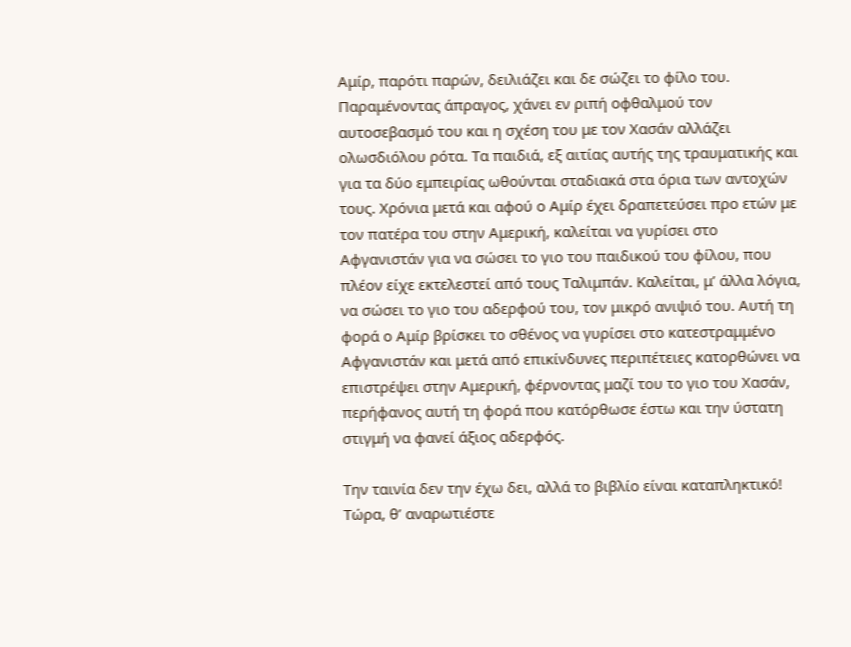Αμίρ, παρότι παρών, δειλιάζει και δε σώζει το φίλο του. Παραμένοντας άπραγος, χάνει εν ριπή οφθαλμού τον αυτοσεβασμό του και η σχέση του με τον Χασάν αλλάζει ολωσδιόλου ρότα. Τα παιδιά, εξ αιτίας αυτής της τραυματικής και για τα δύο εμπειρίας ωθούνται σταδιακά στα όρια των αντοχών τους. Χρόνια μετά και αφού ο Αμίρ έχει δραπετεύσει προ ετών με τον πατέρα του στην Αμερική, καλείται να γυρίσει στο Αφγανιστάν για να σώσει το γιο του παιδικού του φίλου, που πλέον είχε εκτελεστεί από τους Ταλιμπάν. Καλείται, μ’ άλλα λόγια, να σώσει το γιο του αδερφού του, τον μικρό ανιψιό του. Αυτή τη φορά ο Αμίρ βρίσκει το σθένος να γυρίσει στο κατεστραμμένο Αφγανιστάν και μετά από επικίνδυνες περιπέτειες κατορθώνει να επιστρέψει στην Αμερική, φέρνοντας μαζί του το γιο του Χασάν, περήφανος αυτή τη φορά που κατόρθωσε έστω και την ύστατη στιγμή να φανεί άξιος αδερφός.

Την ταινία δεν την έχω δει, αλλά το βιβλίο είναι καταπληκτικό!
Τώρα, θ’ αναρωτιέστε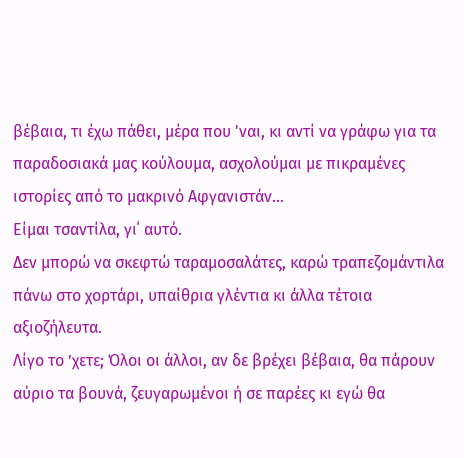βέβαια, τι έχω πάθει, μέρα που 'ναι, κι αντί να γράφω για τα παραδοσιακά μας κούλουμα, ασχολούμαι με πικραμένες ιστορίες από το μακρινό Αφγανιστάν...
Είμαι τσαντίλα, γι΄ αυτό.
Δεν μπορώ να σκεφτώ ταραμοσαλάτες, καρώ τραπεζομάντιλα πάνω στο χορτάρι, υπαίθρια γλέντια κι άλλα τέτοια αξιοζήλευτα.
Λίγο το ’χετε; Όλοι οι άλλοι, αν δε βρέχει βέβαια, θα πάρουν αύριο τα βουνά, ζευγαρωμένοι ή σε παρέες κι εγώ θα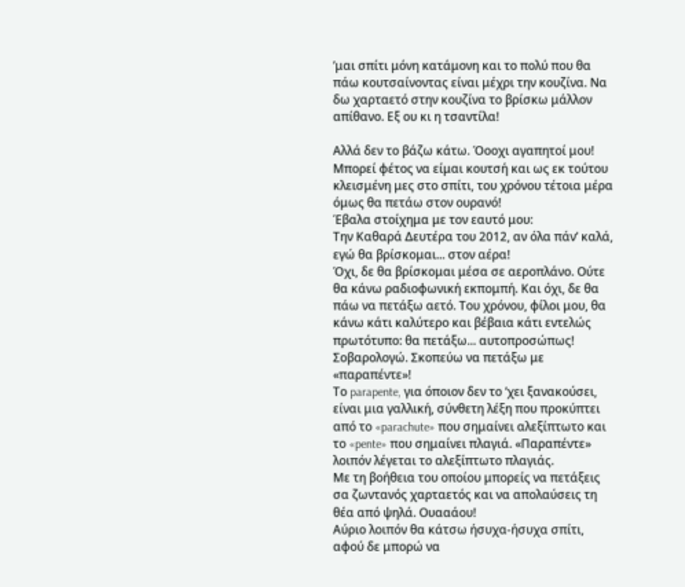’μαι σπίτι μόνη κατάμονη και το πολύ που θα πάω κουτσαίνοντας είναι μέχρι την κουζίνα. Να δω χαρταετό στην κουζίνα το βρίσκω μάλλον απίθανο. Εξ ου κι η τσαντίλα!

Αλλά δεν το βάζω κάτω. Όοοχι αγαπητοί μου!
Μπορεί φέτος να είμαι κουτσή και ως εκ τούτου κλεισμένη μες στο σπίτι, του χρόνου τέτοια μέρα όμως θα πετάω στον ουρανό!
Έβαλα στοίχημα με τον εαυτό μου:
Την Καθαρά Δευτέρα του 2012, αν όλα πάν’ καλά, εγώ θα βρίσκομαι... στον αέρα!
Όχι, δε θα βρίσκομαι μέσα σε αεροπλάνο. Ούτε θα κάνω ραδιοφωνική εκπομπή. Και όχι, δε θα πάω να πετάξω αετό. Του χρόνου, φίλοι μου, θα κάνω κάτι καλύτερο και βέβαια κάτι εντελώς πρωτότυπο: θα πετάξω... αυτοπροσώπως!
Σοβαρολογώ. Σκοπεύω να πετάξω με «παραπέντε»!
Το parapente, για όποιον δεν το ’χει ξανακούσει, είναι μια γαλλική, σύνθετη λέξη που προκύπτει από το «parachute» που σημαίνει αλεξίπτωτο και το «pente» που σημαίνει πλαγιά. «Παραπέντε» λοιπόν λέγεται το αλεξίπτωτο πλαγιάς.
Με τη βοήθεια του οποίου μπορείς να πετάξεις σα ζωντανός χαρταετός και να απολαύσεις τη θέα από ψηλά. Ουααάου!
Αύριο λοιπόν θα κάτσω ήσυχα-ήσυχα σπίτι, αφού δε μπορώ να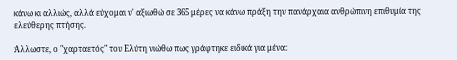κάνω κι αλλιώς, αλλά εύχομαι ν' αξιωθώ σε 365 μέρες να κάνω πράξη την πανάρχαια ανθρώπινη επιθυμία της ελεύθερης πτήσης.

Άλλωστε, ο "χαρταετός" του Ελύτη νιώθω πως γράφτηκε ειδικά για μένα: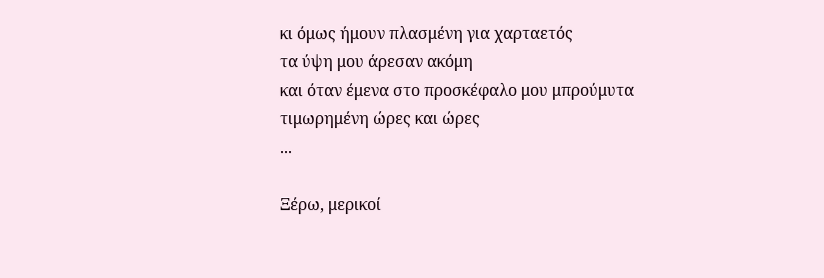κι όμως ήμουν πλασμένη για χαρταετός
τα ύψη μου άρεσαν ακόμη
και όταν έμενα στο προσκέφαλο μου μπρούμυτα
τιμωρημένη ώρες και ώρες
...

Ξέρω, μερικοί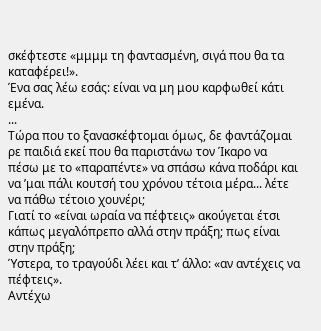σκέφτεστε «μμμμ τη φαντασμένη, σιγά που θα τα καταφέρει!».
Ένα σας λέω εσάς: είναι να μη μου καρφωθεί κάτι εμένα.
...
Τώρα που το ξανασκέφτομαι όμως, δε φαντάζομαι ρε παιδιά εκεί που θα παριστάνω τον Ίκαρο να πέσω με το «παραπέντε» να σπάσω κάνα ποδάρι και να ’μαι πάλι κουτσή του χρόνου τέτοια μέρα... λέτε να πάθω τέτοιο χουνέρι;
Γιατί το «είναι ωραία να πέφτεις» ακούγεται έτσι κάπως μεγαλόπρεπο αλλά στην πράξη; πως είναι στην πράξη;
Ύστερα, το τραγούδι λέει και τ’ άλλο: «αν αντέχεις να πέφτεις».
Αντέχω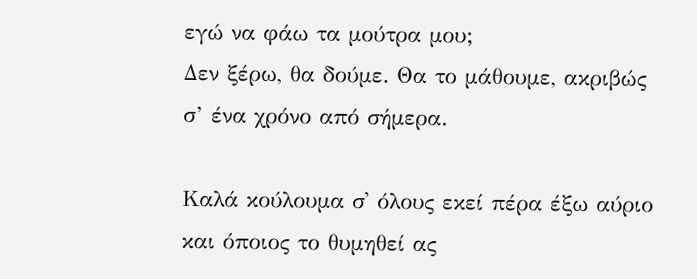εγώ να φάω τα μούτρα μου;
Δεν ξέρω, θα δούμε. Θα το μάθουμε, ακριβώς σ’ ένα χρόνο από σήμερα.

Καλά κούλουμα σ' όλους εκεί πέρα έξω αύριο και όποιος το θυμηθεί ας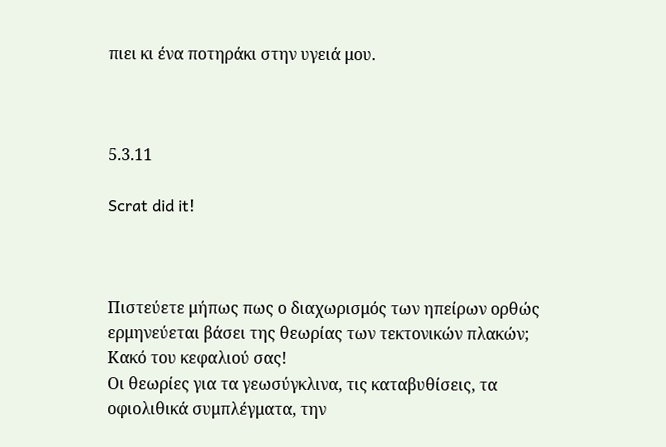πιει κι ένα ποτηράκι στην υγειά μου.



5.3.11

Scrat did it!



Πιστεύετε μήπως πως ο διαχωρισμός των ηπείρων ορθώς ερμηνεύεται βάσει της θεωρίας των τεκτονικών πλακών;
Κακό του κεφαλιού σας!
Οι θεωρίες για τα γεωσύγκλινα, τις καταβυθίσεις, τα οφιολιθικά συμπλέγματα, την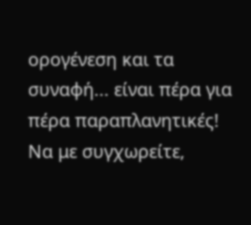ορογένεση και τα συναφή... είναι πέρα για πέρα παραπλανητικές!
Να με συγχωρείτε,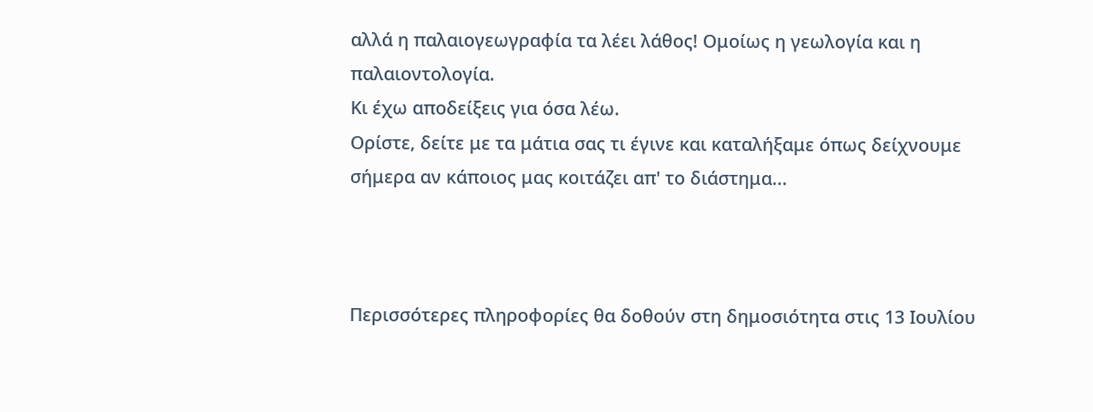αλλά η παλαιογεωγραφία τα λέει λάθος! Ομοίως η γεωλογία και η παλαιοντολογία.
Κι έχω αποδείξεις για όσα λέω.
Ορίστε, δείτε με τα μάτια σας τι έγινε και καταλήξαμε όπως δείχνουμε σήμερα αν κάποιος μας κοιτάζει απ' το διάστημα...



Περισσότερες πληροφορίες θα δοθούν στη δημοσιότητα στις 13 Ιουλίου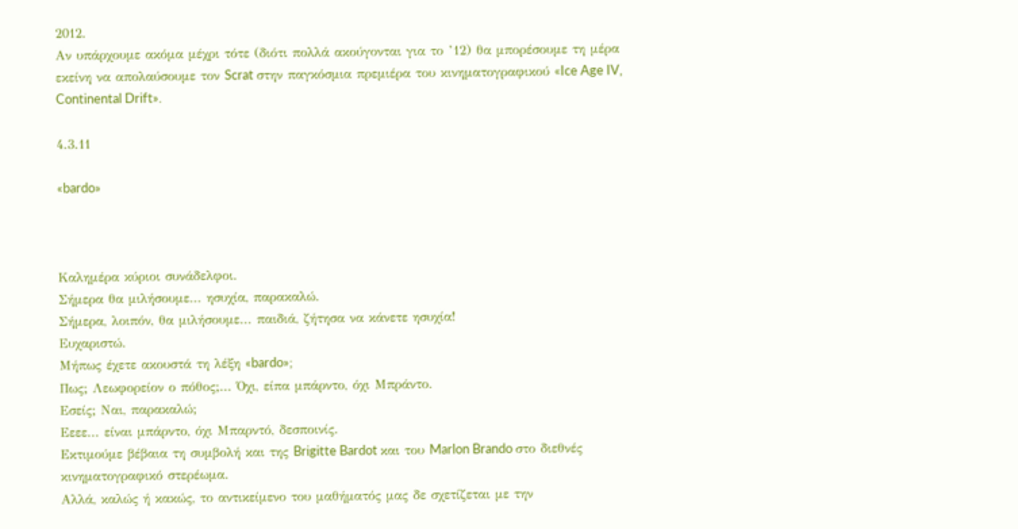2012.
Αν υπάρχουμε ακόμα μέχρι τότε (διότι πολλά ακούγονται για το ’12) θα μπορέσουμε τη μέρα εκείνη να απολαύσουμε τον Scrat στην παγκόσμια πρεμιέρα του κινηματογραφικού «Ice Age IV, Continental Drift».

4.3.11

«bardo»



Καλημέρα κύριοι συνάδελφοι.
Σήμερα θα μιλήσουμε... ησυχία, παρακαλώ.
Σήμερα, λοιπόν, θα μιλήσουμε... παιδιά, ζήτησα να κάνετε ησυχία!
Ευχαριστώ.
Μήπως έχετε ακουστά τη λέξη «bardo»;
Πως; Λεωφορείον ο πόθος;... Όχι, είπα μπάρντο, όχι Μπράντο.
Εσείς; Ναι, παρακαλώ;
Εεεε... είναι μπάρντο, όχι Μπαρντό, δεσποινίς.
Εκτιμούμε βέβαια τη συμβολή και της Brigitte Bardot και του Marlon Brando στο διεθνές κινηματογραφικό στερέωμα.
Αλλά, καλώς ή κακώς, το αντικείμενο του μαθήματός μας δε σχετίζεται με την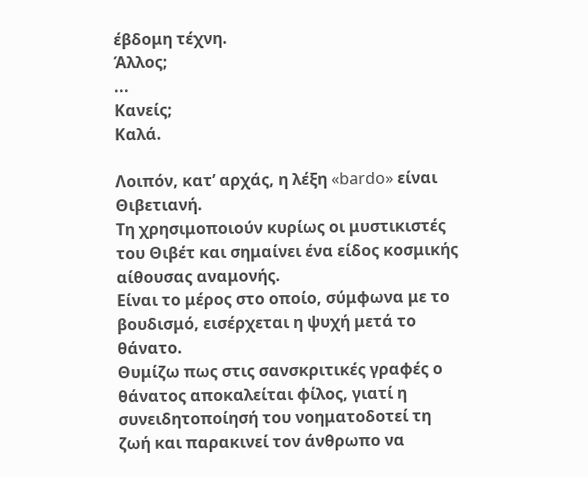έβδομη τέχνη.
Άλλος;
...
Κανείς;
Καλά.

Λοιπόν, κατ’ αρχάς, η λέξη «bardo» είναι Θιβετιανή.
Τη χρησιμοποιούν κυρίως οι μυστικιστές του Θιβέτ και σημαίνει ένα είδος κοσμικής αίθουσας αναμονής.
Είναι το μέρος στο οποίο, σύμφωνα με το βουδισμό, εισέρχεται η ψυχή μετά το θάνατο.
Θυμίζω πως στις σανσκριτικές γραφές ο θάνατος αποκαλείται φίλος, γιατί η συνειδητοποίησή του νοηματοδοτεί τη ζωή και παρακινεί τον άνθρωπο να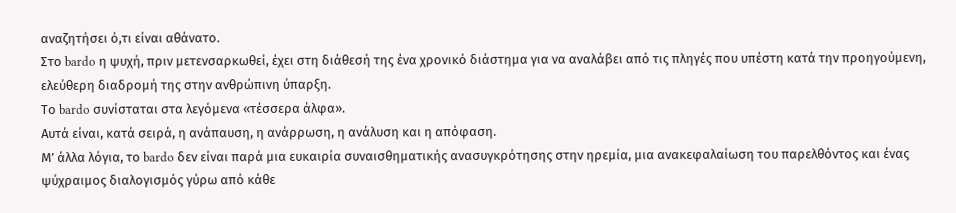αναζητήσει ό,τι είναι αθάνατο.
Στο bardo η ψυχή, πριν μετενσαρκωθεί, έχει στη διάθεσή της ένα χρονικό διάστημα για να αναλάβει από τις πληγές που υπέστη κατά την προηγούμενη, ελεύθερη διαδρομή της στην ανθρώπινη ύπαρξη.
Το bardo συνίσταται στα λεγόμενα «τέσσερα άλφα».
Αυτά είναι, κατά σειρά, η ανάπαυση, η ανάρρωση, η ανάλυση και η απόφαση.
Μ’ άλλα λόγια, το bardo δεν είναι παρά μια ευκαιρία συναισθηματικής ανασυγκρότησης στην ηρεμία, μια ανακεφαλαίωση του παρελθόντος και ένας ψύχραιμος διαλογισμός γύρω από κάθε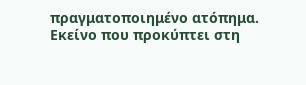πραγματοποιημένο ατόπημα.
Εκείνο που προκύπτει στη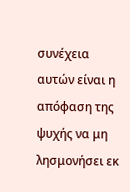συνέχεια αυτών είναι η απόφαση της ψυχής να μη λησμονήσει εκ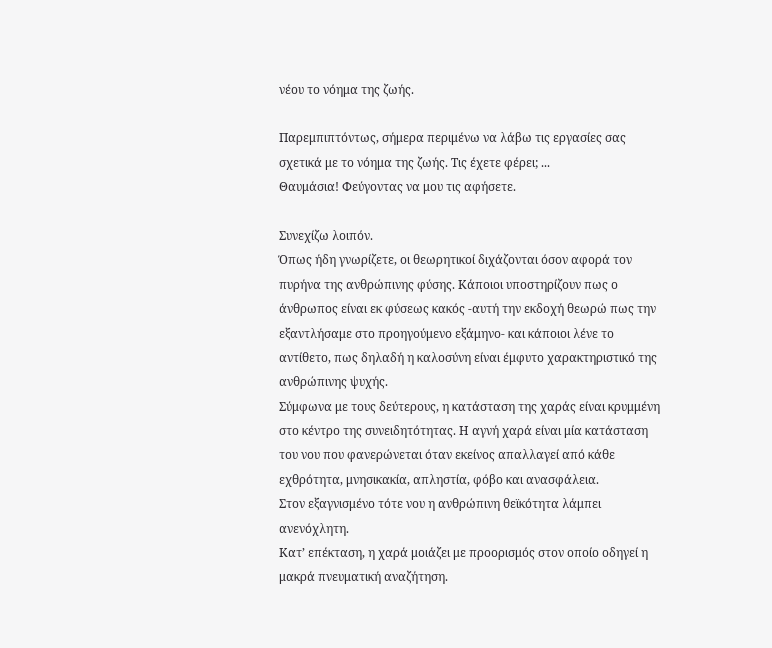νέου το νόημα της ζωής.

Παρεμπιπτόντως, σήμερα περιμένω να λάβω τις εργασίες σας σχετικά με το νόημα της ζωής. Τις έχετε φέρει; ...
Θαυμάσια! Φεύγοντας να μου τις αφήσετε.

Συνεχίζω λοιπόν.
Όπως ήδη γνωρίζετε, οι θεωρητικοί διχάζονται όσον αφορά τον πυρήνα της ανθρώπινης φύσης. Κάποιοι υποστηρίζουν πως ο άνθρωπος είναι εκ φύσεως κακός -αυτή την εκδοχή θεωρώ πως την εξαντλήσαμε στο προηγούμενο εξάμηνο- και κάποιοι λένε το αντίθετο, πως δηλαδή η καλοσύνη είναι έμφυτο χαρακτηριστικό της ανθρώπινης ψυχής.
Σύμφωνα με τους δεύτερους, η κατάσταση της χαράς είναι κρυμμένη στο κέντρο της συνειδητότητας. Η αγνή χαρά είναι μία κατάσταση του νου που φανερώνεται όταν εκείνος απαλλαγεί από κάθε εχθρότητα, μνησικακία, απληστία, φόβο και ανασφάλεια.
Στον εξαγνισμένο τότε νου η ανθρώπινη θεϊκότητα λάμπει ανενόχλητη.
Κατ’ επέκταση, η χαρά μοιάζει με προορισμός στον οποίο οδηγεί η μακρά πνευματική αναζήτηση.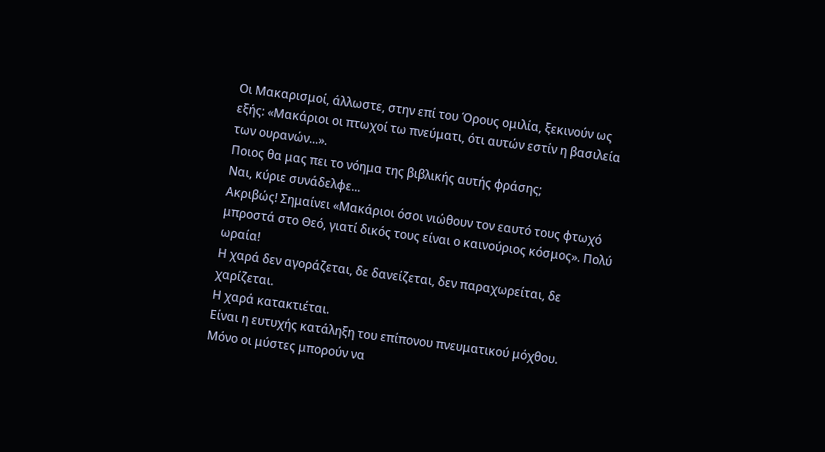Οι Μακαρισμοί, άλλωστε, στην επί του Όρους ομιλία, ξεκινούν ως εξής: «Μακάριοι οι πτωχοί τω πνεύματι, ότι αυτών εστίν η βασιλεία των ουρανών...».
Ποιος θα μας πει το νόημα της βιβλικής αυτής φράσης;
Ναι, κύριε συνάδελφε...
Ακριβώς! Σημαίνει «Μακάριοι όσοι νιώθουν τον εαυτό τους φτωχό μπροστά στο Θεό, γιατί δικός τους είναι ο καινούριος κόσμος». Πολύ ωραία!
Η χαρά δεν αγοράζεται, δε δανείζεται, δεν παραχωρείται, δε χαρίζεται.
Η χαρά κατακτιέται.
Είναι η ευτυχής κατάληξη του επίπονου πνευματικού μόχθου.
Μόνο οι μύστες μπορούν να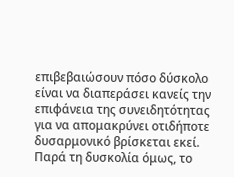επιβεβαιώσουν πόσο δύσκολο είναι να διαπεράσει κανείς την επιφάνεια της συνειδητότητας για να απομακρύνει οτιδήποτε δυσαρμονικό βρίσκεται εκεί.
Παρά τη δυσκολία όμως, το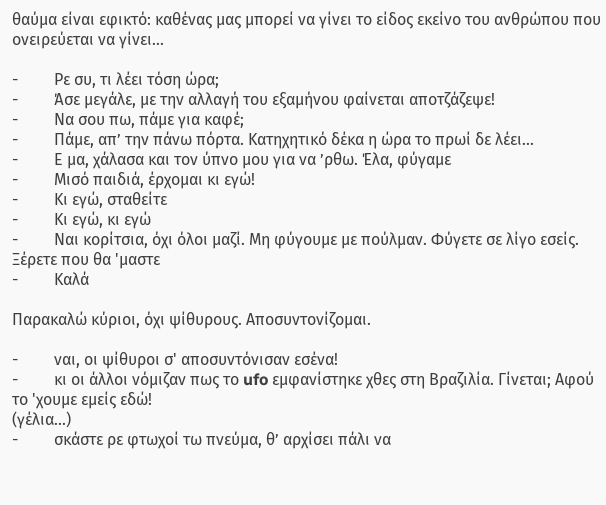θαύμα είναι εφικτό: καθένας μας μπορεί να γίνει το είδος εκείνο του ανθρώπου που ονειρεύεται να γίνει...

-         Ρε συ, τι λέει τόση ώρα;
-         Άσε μεγάλε, με την αλλαγή του εξαμήνου φαίνεται αποτζάζεψε!
-         Να σου πω, πάμε για καφέ;
-         Πάμε, απ’ την πάνω πόρτα. Κατηχητικό δέκα η ώρα το πρωί δε λέει...
-         Ε μα, χάλασα και τον ύπνο μου για να ’ρθω. Έλα, φύγαμε
-         Μισό παιδιά, έρχομαι κι εγώ!
-         Κι εγώ, σταθείτε
-         Κι εγώ, κι εγώ
-         Ναι κορίτσια, όχι όλοι μαζί. Μη φύγουμε με πούλμαν. Φύγετε σε λίγο εσείς. Ξέρετε που θα 'μαστε
-         Καλά

Παρακαλώ κύριοι, όχι ψίθυρους. Αποσυντονίζομαι.

-         ναι, οι ψίθυροι σ' αποσυντόνισαν εσένα!
-         κι οι άλλοι νόμιζαν πως το ufo εμφανίστηκε χθες στη Βραζιλία. Γίνεται; Αφού το 'χουμε εμείς εδώ!
(γέλια...)
-         σκάστε ρε φτωχοί τω πνεύμα, θ’ αρχίσει πάλι να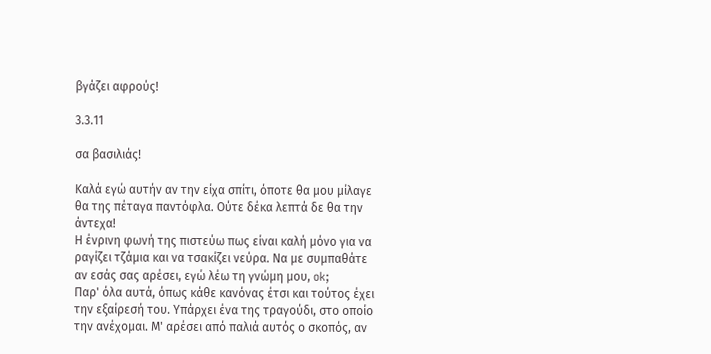βγάζει αφρούς!

3.3.11

σα βασιλιάς!

Καλά εγώ αυτήν αν την είχα σπίτι, όποτε θα μου μίλαγε θα της πέταγα παντόφλα. Ούτε δέκα λεπτά δε θα την άντεχα!
Η ένρινη φωνή της πιστεύω πως είναι καλή μόνο για να ραγίζει τζάμια και να τσακίζει νεύρα. Να με συμπαθάτε αν εσάς σας αρέσει, εγώ λέω τη γνώμη μου, ok;
Παρ' όλα αυτά, όπως κάθε κανόνας έτσι και τούτος έχει την εξαίρεσή του. Υπάρχει ένα της τραγούδι, στο οποίο την ανέχομαι. Μ' αρέσει από παλιά αυτός ο σκοπός, αν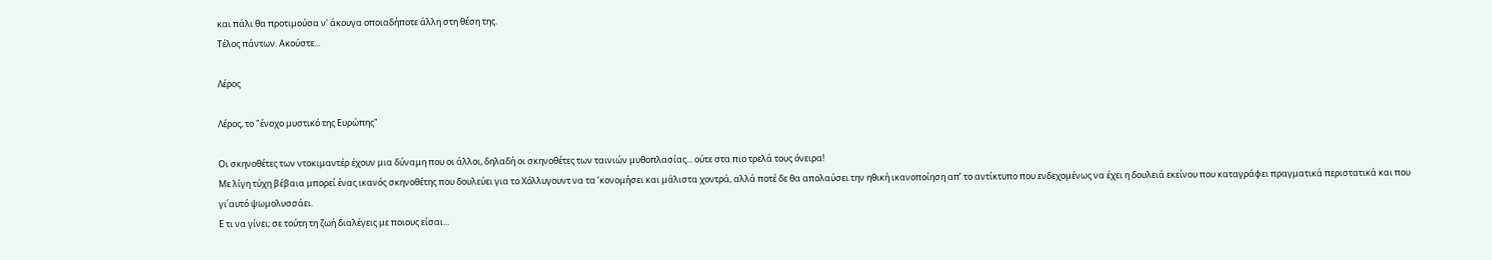και πάλι θα προτιμούσα ν' άκουγα οποιαδήποτε άλλη στη θέση της.
Τέλος πάντων. Ακούστε...

Λέρος

Λέρος, το "ένοχο μυστικό της Ευρώπης"

Οι σκηνοθέτες των ντοκιμαντέρ έχουν μια δύναμη που οι άλλοι, δηλαδή οι σκηνοθέτες των ταινιών μυθοπλασίας... ούτε στα πιο τρελά τους όνειρα!
Με λίγη τύχη βέβαια μπορεί ένας ικανός σκηνοθέτης που δουλεύει για το Χόλλυγουντ να τα ’κονομήσει και μάλιστα χοντρά, αλλά ποτέ δε θα απολαύσει την ηθική ικανοποίηση απ’ το αντίκτυπο που ενδεχομένως να έχει η δουλειά εκείνου που καταγράφει πραγματικά περιστατικά και που γι΄αυτό ψωμολυσσάει.
Ε τι να γίνει; σε τούτη τη ζωή διαλέγεις με ποιους είσαι...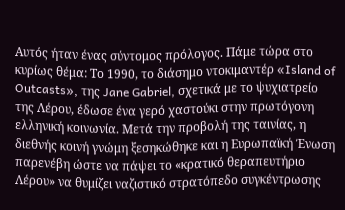Αυτός ήταν ένας σύντομος πρόλογος. Πάμε τώρα στο κυρίως θέμα: Το 1990, το διάσημο ντοκιμαντέρ «Island of Outcasts», της Jane Gabriel, σχετικά με το ψυχιατρείο της Λέρου, έδωσε ένα γερό χαστούκι στην πρωτόγονη ελληνική κοινωνία. Μετά την προβολή της ταινίας, η διεθνής κοινή γνώμη ξεσηκώθηκε και η Ευρωπαϊκή Ένωση παρενέβη ώστε να πάψει το «κρατικό θεραπευτήριο Λέρου» να θυμίζει ναζιστικό στρατόπεδο συγκέντρωσης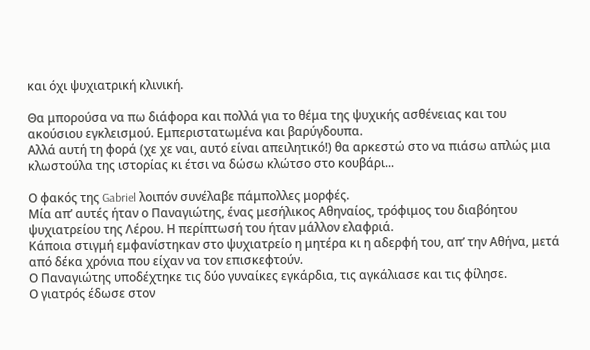και όχι ψυχιατρική κλινική.

Θα μπορούσα να πω διάφορα και πολλά για το θέμα της ψυχικής ασθένειας και του ακούσιου εγκλεισμού. Εμπεριστατωμένα και βαρύγδουπα.
Αλλά αυτή τη φορά (χε χε ναι, αυτό είναι απειλητικό!) θα αρκεστώ στο να πιάσω απλώς μια κλωστούλα της ιστορίας κι έτσι να δώσω κλώτσο στο κουβάρι...

Ο φακός της Gabriel λοιπόν συνέλαβε πάμπολλες μορφές.
Μία απ’ αυτές ήταν ο Παναγιώτης, ένας μεσήλικος Αθηναίος, τρόφιμος του διαβόητου ψυχιατρείου της Λέρου. Η περίπτωσή του ήταν μάλλον ελαφριά.
Κάποια στιγμή εμφανίστηκαν στο ψυχιατρείο η μητέρα κι η αδερφή του, απ’ την Αθήνα, μετά από δέκα χρόνια που είχαν να τον επισκεφτούν.
Ο Παναγιώτης υποδέχτηκε τις δύο γυναίκες εγκάρδια, τις αγκάλιασε και τις φίλησε.
Ο γιατρός έδωσε στον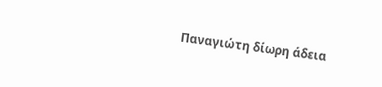Παναγιώτη δίωρη άδεια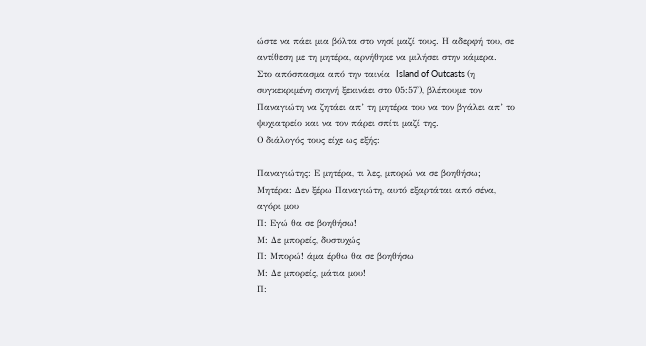ώστε να πάει μια βόλτα στο νησί μαζί τους. Η αδερφή του, σε αντίθεση με τη μητέρα, αρνήθηκε να μιλήσει στην κάμερα.
Στο απόσπασμα από την ταινία  Island of Outcasts (η συγκεκριμένη σκηνή ξεκινάει στο 05:57'), βλέπουμε τον Παναγιώτη να ζητάει απ’ τη μητέρα του να τον βγάλει απ’ το ψυχιατρείο και να τον πάρει σπίτι μαζί της.
Ο διάλογός τους είχε ως εξής:

Παναγιώτης: Ε μητέρα, τι λες, μπορώ να σε βοηθήσω;
Μητέρα: Δεν ξέρω Παναγιώτη, αυτό εξαρτάται από σένα, αγόρι μου
Π: Εγώ θα σε βοηθήσω!
Μ: Δε μπορείς, δυστυχώς
Π: Μπορώ! άμα έρθω θα σε βοηθήσω
Μ: Δε μπορείς, μάτια μου!
Π: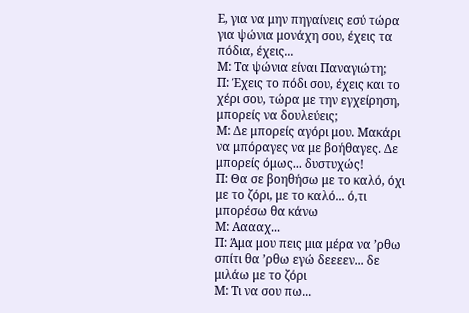Ε, για να μην πηγαίνεις εσύ τώρα για ψώνια μονάχη σου, έχεις τα πόδια, έχεις...
Μ: Τα ψώνια είναι Παναγιώτη;
Π: Έχεις το πόδι σου, έχεις και το χέρι σου, τώρα με την εγχείρηση, μπορείς να δουλεύεις;
Μ: Δε μπορείς αγόρι μου. Μακάρι να μπόραγες να με βοήθαγες. Δε μπορείς όμως... δυστυχώς!
Π: Θα σε βοηθήσω με το καλό, όχι με το ζόρι, με το καλό... ό,τι μπορέσω θα κάνω
Μ: Ααααχ...
Π: Άμα μου πεις μια μέρα να ’ρθω σπίτι θα ’ρθω εγώ δεεεεν... δε μιλάω με το ζόρι
Μ: Τι να σου πω...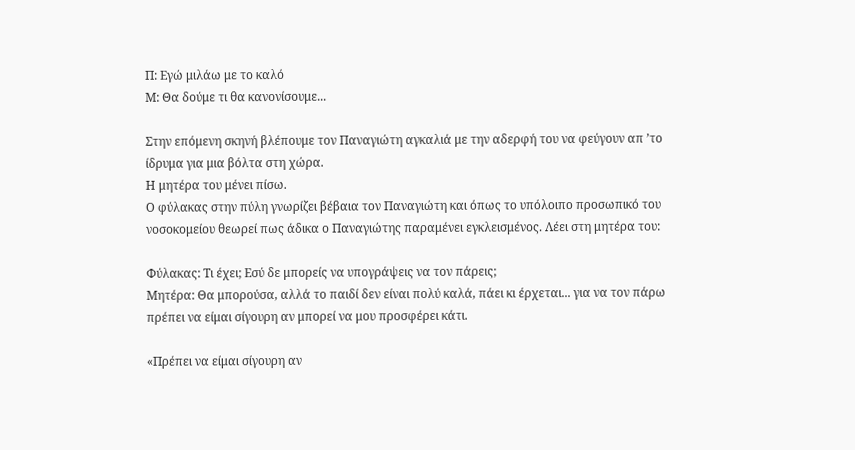Π: Εγώ μιλάω με το καλό
Μ: Θα δούμε τι θα κανονίσουμε...

Στην επόμενη σκηνή βλέπουμε τον Παναγιώτη αγκαλιά με την αδερφή του να φεύγουν απ ’το ίδρυμα για μια βόλτα στη χώρα.
Η μητέρα του μένει πίσω.
Ο φύλακας στην πύλη γνωρίζει βέβαια τον Παναγιώτη και όπως το υπόλοιπο προσωπικό του νοσοκομείου θεωρεί πως άδικα ο Παναγιώτης παραμένει εγκλεισμένος. Λέει στη μητέρα του:

Φύλακας: Τι έχει; Εσύ δε μπορείς να υπογράψεις να τον πάρεις;
Μητέρα: Θα μπορούσα, αλλά το παιδί δεν είναι πολύ καλά, πάει κι έρχεται... για να τον πάρω πρέπει να είμαι σίγουρη αν μπορεί να μου προσφέρει κάτι.

«Πρέπει να είμαι σίγουρη αν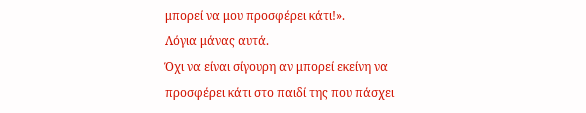μπορεί να μου προσφέρει κάτι!».
Λόγια μάνας αυτά.
Όχι να είναι σίγουρη αν μπορεί εκείνη να προσφέρει κάτι στο παιδί της που πάσχει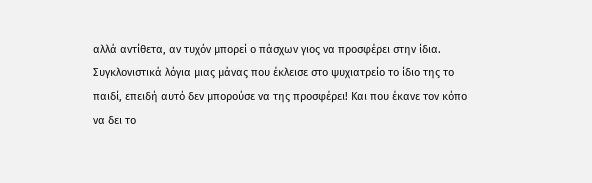αλλά αντίθετα, αν τυχόν μπορεί ο πάσχων γιος να προσφέρει στην ίδια.
Συγκλονιστικά λόγια μιας μάνας που έκλεισε στο ψυχιατρείο το ίδιο της το παιδί, επειδή αυτό δεν μπορούσε να της προσφέρει! Και που έκανε τον κόπο να δει το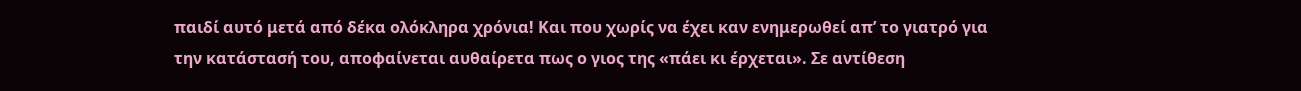παιδί αυτό μετά από δέκα ολόκληρα χρόνια! Και που χωρίς να έχει καν ενημερωθεί απ’ το γιατρό για την κατάστασή του, αποφαίνεται αυθαίρετα πως ο γιος της «πάει κι έρχεται». Σε αντίθεση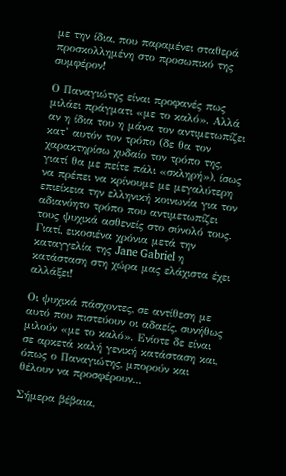με την ίδια, που παραμένει σταθερά προσκολλημένη στο προσωπικό της συμφέρον!

Ο Παναγιώτης είναι προφανές πως μιλάει πράγματι «με το καλό». Αλλά αν η ίδια του η μάνα τον αντιμετωπίζει κατ’ αυτόν τον τρόπο (δε θα τον χαρακτηρίσω χυδαίο τον τρόπο της, γιατί θα με πείτε πάλι «σκληρή»), ίσως να πρέπει να κρίνουμε με μεγαλύτερη επιείκεια την ελληνική κοινωνία για τον αδιανόητο τρόπο που αντιμετωπίζει τους ψυχικά ασθενείς στο σύνολό τους.
Γιατί, εικοσιένα χρόνια μετά την καταγγελία της Jane Gabriel η κατάσταση στη χώρα μας ελάχιστα έχει αλλάξει!

Οι ψυχικά πάσχοντες, σε αντίθεση με αυτό που πιστεύουν οι αδαείς, συνήθως μιλούν «με το καλό». Ενίοτε δε είναι σε αρκετά καλή γενική κατάσταση και, όπως ο Παναγιώτης, μπορούν και θέλουν να προσφέρουν...

Σήμερα βέβαια,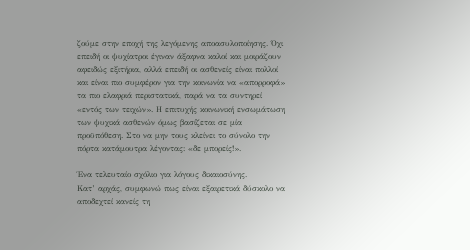ζούμε στην εποχή της λεγόμενης αποασυλοποίησης. Όχι επειδή οι ψυχίατροι έγιναν άξαφνα καλοί και μοιράζουν αφειδώς εξιτήρια, αλλά επειδή οι ασθενείς είναι πολλοί και είναι πιο συμφέρον για την κοινωνία να «απορροφά» τα πιο ελαφριά περιστατικά, παρά να τα συντηρεί «εντός των τειχών». Η επιτυχής κοινωνική ενσωμάτωση των ψυχικά ασθενών όμως βασίζεται σε μία προϋπόθεση. Στο να μην τους κλείνει το σύνολο την πόρτα κατάμουτρα λέγοντας: «δε μπορείς!».

Ένα τελευταίο σχόλιο για λόγους δικαιοσύνης.
Κατ’ αρχάς, συμφωνώ πως είναι εξαιρετικά δύσκολο να αποδεχτεί κανείς τη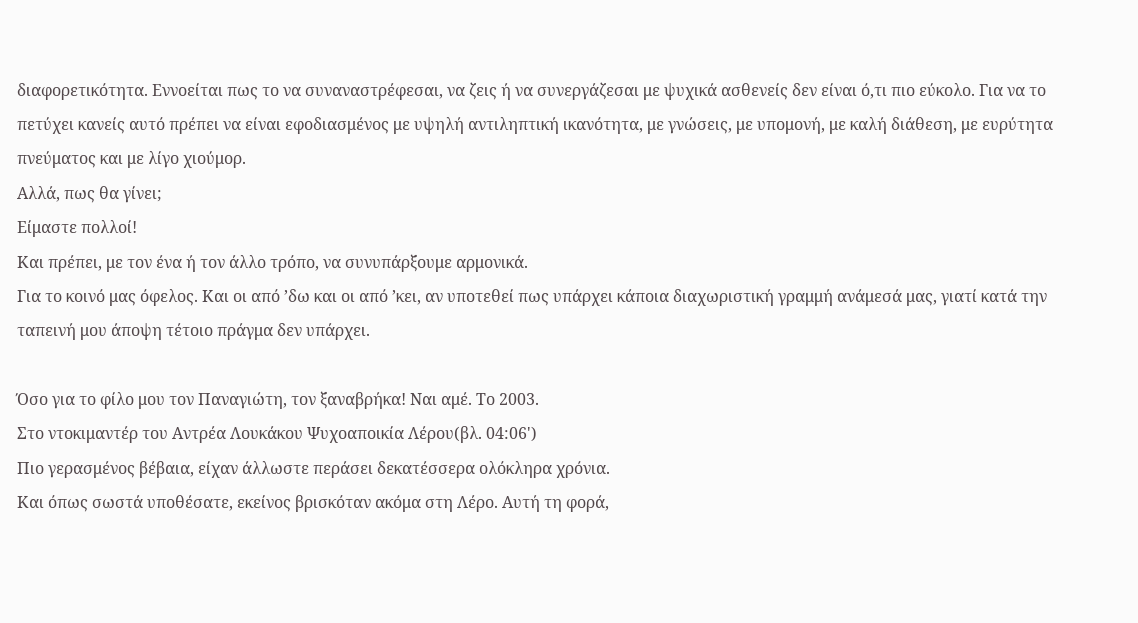διαφορετικότητα. Εννοείται πως το να συναναστρέφεσαι, να ζεις ή να συνεργάζεσαι με ψυχικά ασθενείς δεν είναι ό,τι πιο εύκολο. Για να το πετύχει κανείς αυτό πρέπει να είναι εφοδιασμένος με υψηλή αντιληπτική ικανότητα, με γνώσεις, με υπομονή, με καλή διάθεση, με ευρύτητα πνεύματος και με λίγο χιούμορ.
Αλλά, πως θα γίνει;
Είμαστε πολλοί!
Και πρέπει, με τον ένα ή τον άλλο τρόπο, να συνυπάρξουμε αρμονικά.
Για το κοινό μας όφελος. Και οι από ’δω και οι από ’κει, αν υποτεθεί πως υπάρχει κάποια διαχωριστική γραμμή ανάμεσά μας, γιατί κατά την ταπεινή μου άποψη τέτοιο πράγμα δεν υπάρχει.

Όσο για το φίλο μου τον Παναγιώτη, τον ξαναβρήκα! Ναι αμέ. Το 2003.
Στο ντοκιμαντέρ του Αντρέα Λουκάκου Ψυχοαποικία Λέρου(βλ. 04:06')
Πιο γερασμένος βέβαια, είχαν άλλωστε περάσει δεκατέσσερα ολόκληρα χρόνια.
Και όπως σωστά υποθέσατε, εκείνος βρισκόταν ακόμα στη Λέρο. Αυτή τη φορά,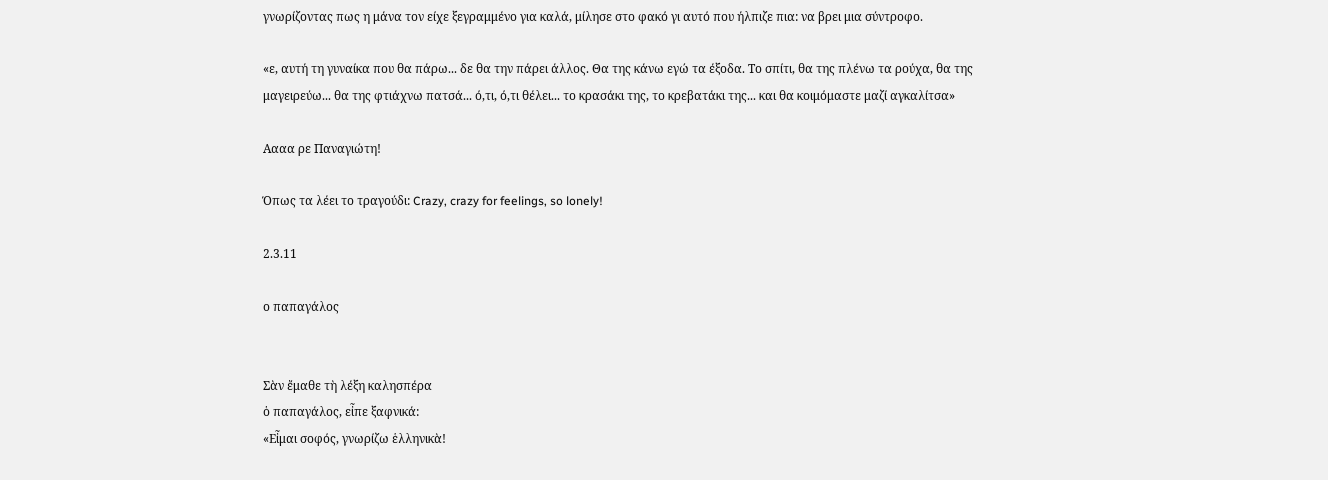γνωρίζοντας πως η μάνα τον είχε ξεγραμμένο για καλά, μίλησε στο φακό γι αυτό που ήλπιζε πια: να βρει μια σύντροφο.

«ε, αυτή τη γυναίκα που θα πάρω... δε θα την πάρει άλλος. Θα της κάνω εγώ τα έξοδα. Το σπίτι, θα της πλένω τα ρούχα, θα της μαγειρεύω... θα της φτιάχνω πατσά... ό,τι, ό,τι θέλει... το κρασάκι της, το κρεβατάκι της... και θα κοιμόμαστε μαζί αγκαλίτσα»

Αααα ρε Παναγιώτη!

Όπως τα λέει το τραγούδι: Crazy, crazy for feelings, so lonely!

2.3.11

ο παπαγάλος


Σὰν ἔμαθε τὴ λέξη καλησπέρα
ὁ παπαγάλος, εἶπε ξαφνικά:
«Εἶμαι σοφός, γνωρίζω ἑλληνικὰ!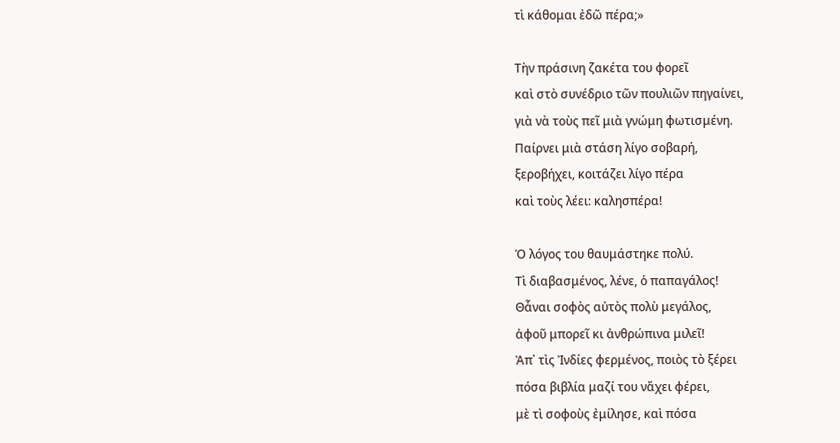τὶ κάθομαι ἐδῶ πέρα;»

Τὴν πράσινη ζακέτα του φορεῖ
καὶ στὸ συνέδριο τῶν πουλιῶν πηγαίνει,
γιὰ νὰ τοὺς πεῖ μιὰ γνώμη φωτισμένη.
Παίρνει μιὰ στάση λίγο σοβαρή,
ξεροβήχει, κοιτάζει λίγο πέρα
καὶ τοὺς λέει: καλησπέρα!

Ὁ λόγος του θαυμάστηκε πολύ.
Τὶ διαβασμένος, λένε, ὁ παπαγάλος!
Θἆναι σοφὸς αὐτὸς πολὺ μεγάλος,
ἀφοῦ μπορεῖ κι ἀνθρώπινα μιλεῖ!
Ἀπ᾿ τὶς Ἰνδίες φερμένος, ποιὸς τὸ ξέρει
πόσα βιβλία μαζί του νἄχει φέρει,
μὲ τὶ σοφοὺς ἐμίλησε, καὶ πόσα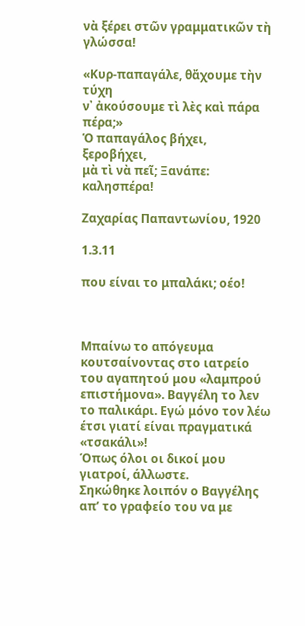νὰ ξέρει στῶν γραμματικῶν τὴ γλώσσα!

«Κυρ-παπαγάλε, θἄχουμε τὴν τύχη
ν᾿ ἀκούσουμε τὶ λὲς καὶ πάρα πέρα;»
Ὁ παπαγάλος βήχει, ξεροβήχει,
μὰ τὶ νὰ πεῖ; Ξανάπε: καλησπέρα!

Ζαχαρίας Παπαντωνίου, 1920

1.3.11

που είναι το μπαλάκι; οέο!



Μπαίνω το απόγευμα κουτσαίνοντας στο ιατρείο του αγαπητού μου «λαμπρού επιστήμονα». Βαγγέλη το λεν το παλικάρι. Εγώ μόνο τον λέω έτσι γιατί είναι πραγματικά «τσακάλι»!
Όπως όλοι οι δικοί μου γιατροί, άλλωστε.
Σηκώθηκε λοιπόν ο Βαγγέλης απ’ το γραφείο του να με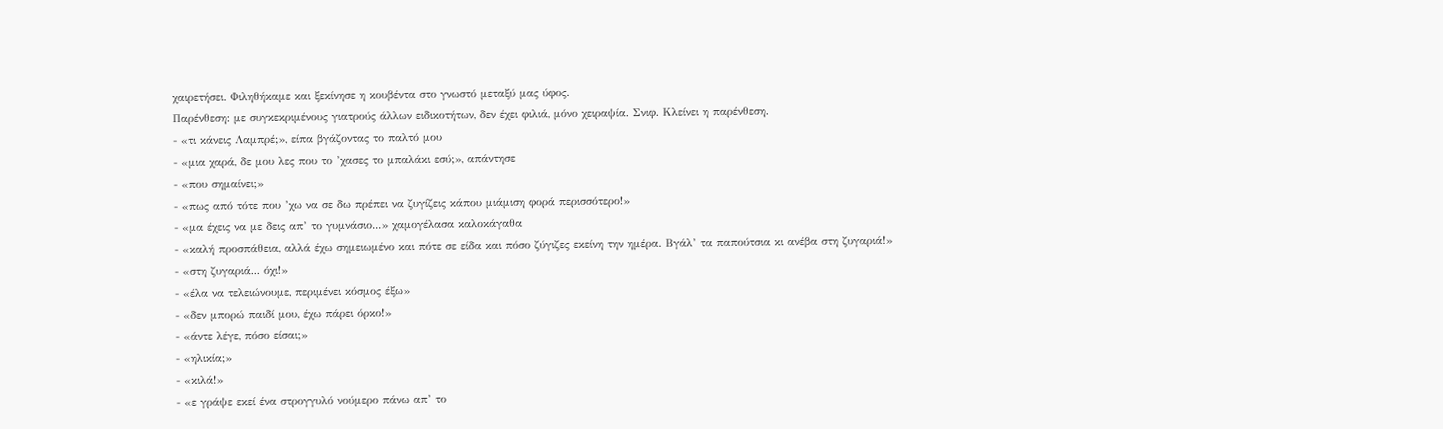χαιρετήσει. Φιληθήκαμε και ξεκίνησε η κουβέντα στο γνωστό μεταξύ μας ύφος.
Παρένθεση: με συγκεκριμένους γιατρούς άλλων ειδικοτήτων, δεν έχει φιλιά, μόνο χειραψία. Σνιφ. Κλείνει η παρένθεση.
- «τι κάνεις Λαμπρέ;», είπα βγάζοντας το παλτό μου
- «μια χαρά, δε μου λες που το ’χασες το μπαλάκι εσύ;», απάντησε
- «που σημαίνει;»
- «πως από τότε που ’χω να σε δω πρέπει να ζυγίζεις κάπου μιάμιση φορά περισσότερο!»
- «μα έχεις να με δεις απ’ το γυμνάσιο...» χαμογέλασα καλοκάγαθα
- «καλή προσπάθεια, αλλά έχω σημειωμένο και πότε σε είδα και πόσο ζύγιζες εκείνη την ημέρα. Βγάλ’ τα παπούτσια κι ανέβα στη ζυγαριά!»
- «στη ζυγαριά... όχι!»
- «έλα να τελειώνουμε, περιμένει κόσμος έξω»
- «δεν μπορώ παιδί μου, έχω πάρει όρκο!»
- «άντε λέγε, πόσο είσαι;»
- «ηλικία;»
- «κιλά!»
- «ε γράψε εκεί ένα στρογγυλό νούμερο πάνω απ’ το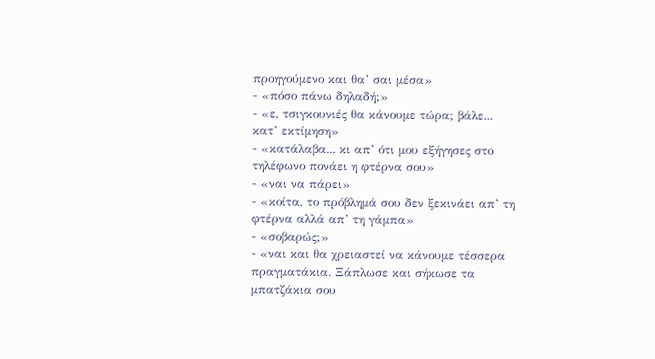προηγούμενο και θα’ σαι μέσα»
- «πόσο πάνω δηλαδή;»
- «ε, τσιγκουνιές θα κάνουμε τώρα; βάλε... κατ’ εκτίμηση»
- «κατάλαβα... κι απ’ ότι μου εξήγησες στο τηλέφωνο πονάει η φτέρνα σου»
- «ναι να πάρει»
- «κοίτα, το πρόβλημά σου δεν ξεκινάει απ’ τη φτέρνα αλλά απ’ τη γάμπα»
- «σοβαρώς;»
- «ναι και θα χρειαστεί να κάνουμε τέσσερα πραγματάκια. Ξάπλωσε και σήκωσε τα μπατζάκια σου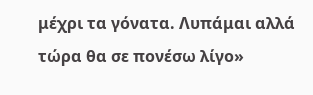μέχρι τα γόνατα. Λυπάμαι αλλά τώρα θα σε πονέσω λίγο»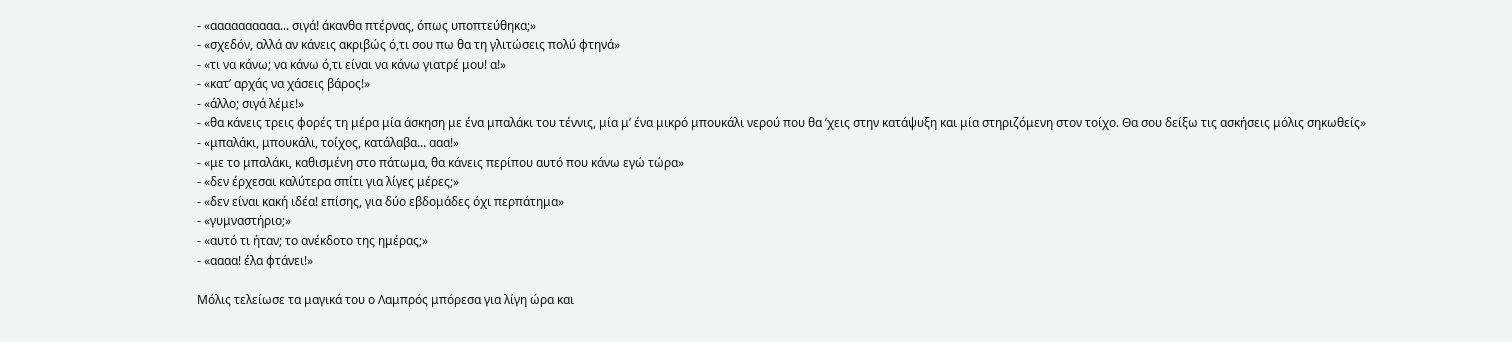- «αααααααααα... σιγά! άκανθα πτέρνας, όπως υποπτεύθηκα;»
- «σχεδόν, αλλά αν κάνεις ακριβώς ό,τι σου πω θα τη γλιτώσεις πολύ φτηνά»
- «τι να κάνω; να κάνω ό,τι είναι να κάνω γιατρέ μου! α!»
- «κατ’ αρχάς να χάσεις βάρος!»
- «άλλο; σιγά λέμε!»
- «θα κάνεις τρεις φορές τη μέρα μία άσκηση με ένα μπαλάκι του τέννις, μία μ’ ένα μικρό μπουκάλι νερού που θα ’χεις στην κατάψυξη και μία στηριζόμενη στον τοίχο. Θα σου δείξω τις ασκήσεις μόλις σηκωθείς»
- «μπαλάκι, μπουκάλι, τοίχος, κατάλαβα... ααα!»
- «με το μπαλάκι, καθισμένη στο πάτωμα, θα κάνεις περίπου αυτό που κάνω εγώ τώρα»
- «δεν έρχεσαι καλύτερα σπίτι για λίγες μέρες;»
- «δεν είναι κακή ιδέα! επίσης, για δύο εβδομάδες όχι περπάτημα»
- «γυμναστήριο;»
- «αυτό τι ήταν; το ανέκδοτο της ημέρας;»
- «αααα! έλα φτάνει!»

Μόλις τελείωσε τα μαγικά του ο Λαμπρός μπόρεσα για λίγη ώρα και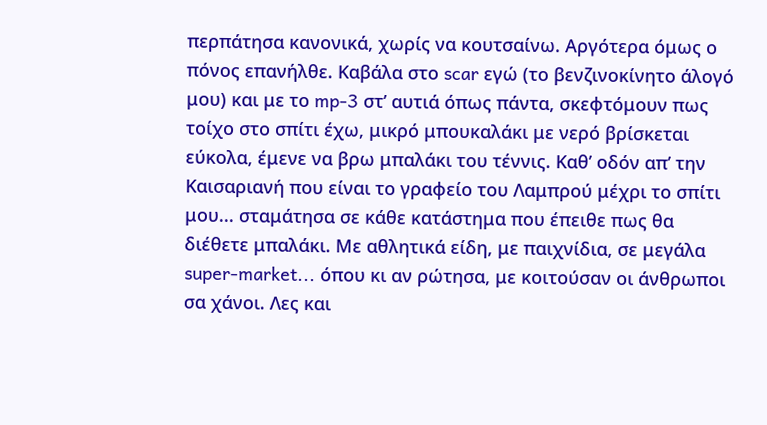περπάτησα κανονικά, χωρίς να κουτσαίνω. Αργότερα όμως ο πόνος επανήλθε. Καβάλα στο scar εγώ (το βενζινοκίνητο άλογό μου) και με το mp-3 στ’ αυτιά όπως πάντα, σκεφτόμουν πως τοίχο στο σπίτι έχω, μικρό μπουκαλάκι με νερό βρίσκεται εύκολα, έμενε να βρω μπαλάκι του τέννις. Καθ’ οδόν απ’ την Καισαριανή που είναι το γραφείο του Λαμπρού μέχρι το σπίτι μου... σταμάτησα σε κάθε κατάστημα που έπειθε πως θα διέθετε μπαλάκι. Με αθλητικά είδη, με παιχνίδια, σε μεγάλα super-market... όπου κι αν ρώτησα, με κοιτούσαν οι άνθρωποι σα χάνοι. Λες και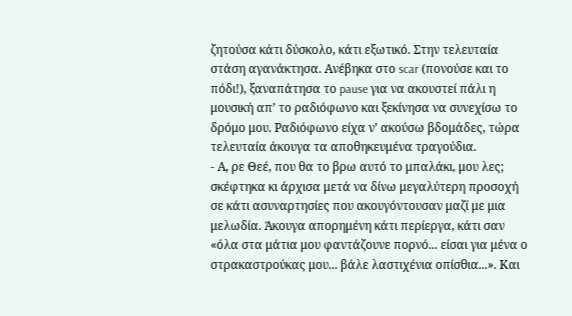ζητούσα κάτι δύσκολο, κάτι εξωτικό. Στην τελευταία στάση αγανάκτησα. Ανέβηκα στο scar (πονούσε και το πόδι!), ξαναπάτησα το pause για να ακουστεί πάλι η μουσική απ’ το ραδιόφωνο και ξεκίνησα να συνεχίσω το δρόμο μου. Ραδιόφωνο είχα ν’ ακούσω βδομάδες, τώρα τελευταία άκουγα τα αποθηκευμένα τραγούδια.
- Α, ρε Θεέ, που θα το βρω αυτό το μπαλάκι, μου λες; σκέφτηκα κι άρχισα μετά να δίνω μεγαλύτερη προσοχή σε κάτι ασυναρτησίες που ακουγόντουσαν μαζί με μια μελωδία. Άκουγα απορημένη κάτι περίεργα, κάτι σαν «όλα στα μάτια μου φαντάζουνε πορνό... είσαι για μένα ο στρακαστρούκας μου... βάλε λαστιχένια οπίσθια...». Και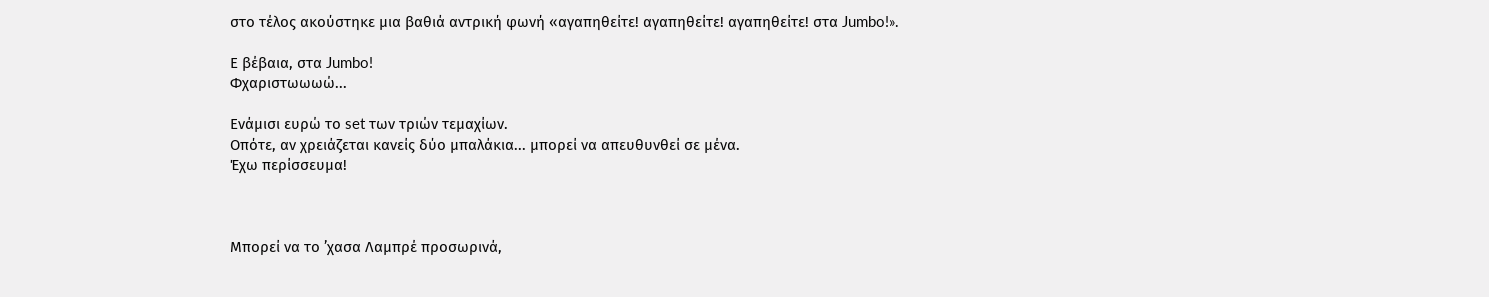στο τέλος ακούστηκε μια βαθιά αντρική φωνή «αγαπηθείτε! αγαπηθείτε! αγαπηθείτε! στα Jumbo!».

Ε βέβαια, στα Jumbo!
Φχαριστωωωώ...

Ενάμισι ευρώ το set των τριών τεμαχίων.
Οπότε, αν χρειάζεται κανείς δύο μπαλάκια... μπορεί να απευθυνθεί σε μένα.
Έχω περίσσευμα!



Μπορεί να το ’χασα Λαμπρέ προσωρινά,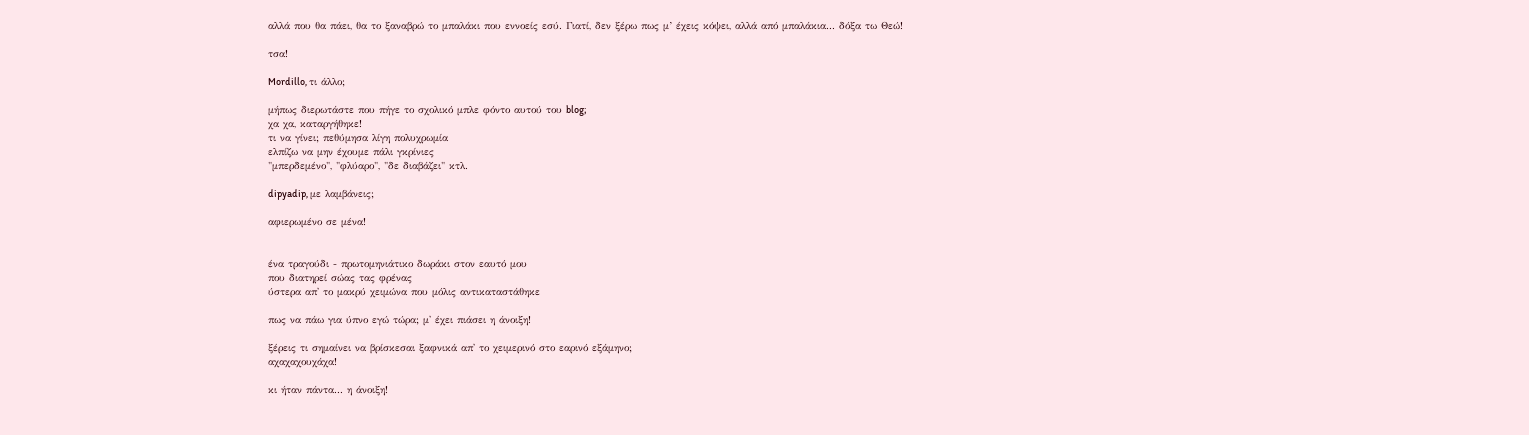αλλά που θα πάει, θα το ξαναβρώ το μπαλάκι που εννοείς εσύ. Γιατί, δεν ξέρω πως μ’ έχεις κόψει, αλλά από μπαλάκια... δόξα τω Θεώ!

τσα!

Mordillo, τι άλλο;

μήπως διερωτάστε που πήγε το σχολικό μπλε φόντο αυτού του blog;
χα χα, καταργήθηκε!
τι να γίνει; πεθύμησα λίγη πολυχρωμία
ελπίζω να μην έχουμε πάλι γκρίνιες
"μπερδεμένο", "φλύαρο", "δε διαβάζει" κτλ.

dipyadip, με λαμβάνεις;

αφιερωμένο σε μένα!


ένα τραγούδι - πρωτομηνιάτικο δωράκι στον εαυτό μου
που διατηρεί σώας τας φρένας
ύστερα απ' το μακρύ χειμώνα που μόλις αντικαταστάθηκε

πως να πάω για ύπνο εγώ τώρα; μ' έχει πιάσει η άνοιξη!

ξέρεις τι σημαίνει να βρίσκεσαι ξαφνικά απ' το χειμερινό στο εαρινό εξάμηνο;
αχαχαχουχάχα!

κι ήταν πάντα... η άνοιξη!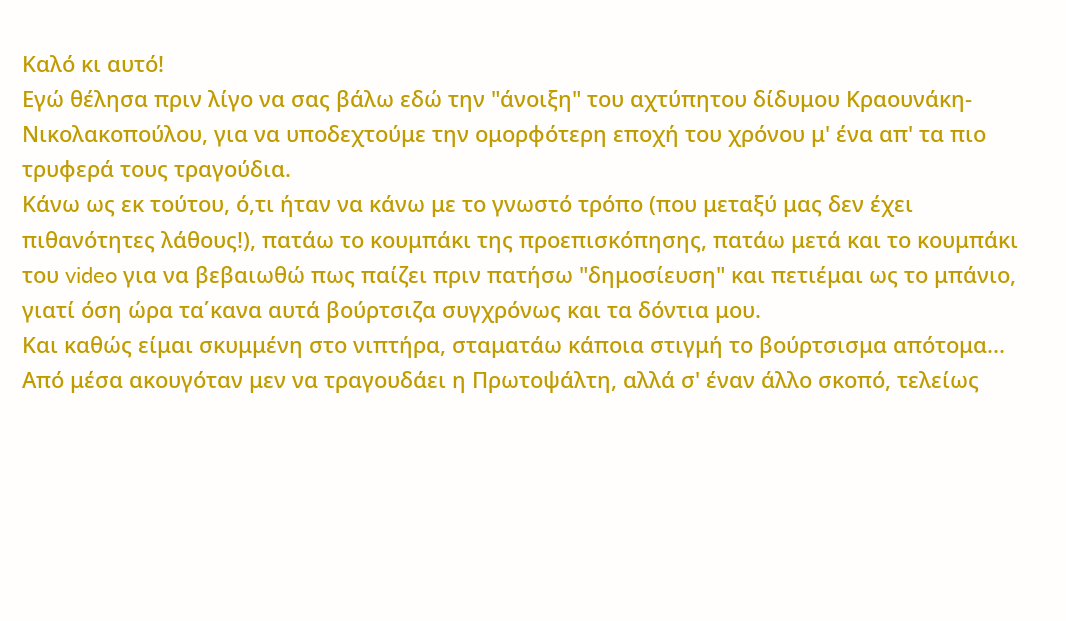Καλό κι αυτό!
Εγώ θέλησα πριν λίγο να σας βάλω εδώ την "άνοιξη" του αχτύπητου δίδυμου Κραουνάκη-Νικολακοπούλου, για να υποδεχτούμε την ομορφότερη εποχή του χρόνου μ' ένα απ' τα πιο τρυφερά τους τραγούδια.
Κάνω ως εκ τούτου, ό,τι ήταν να κάνω με το γνωστό τρόπο (που μεταξύ μας δεν έχει πιθανότητες λάθους!), πατάω το κουμπάκι της προεπισκόπησης, πατάω μετά και το κουμπάκι του video για να βεβαιωθώ πως παίζει πριν πατήσω "δημοσίευση" και πετιέμαι ως το μπάνιο, γιατί όση ώρα τα΄κανα αυτά βούρτσιζα συγχρόνως και τα δόντια μου.
Και καθώς είμαι σκυμμένη στο νιπτήρα, σταματάω κάποια στιγμή το βούρτσισμα απότομα...
Aπό μέσα ακουγόταν μεν να τραγουδάει η Πρωτοψάλτη, αλλά σ' έναν άλλο σκοπό, τελείως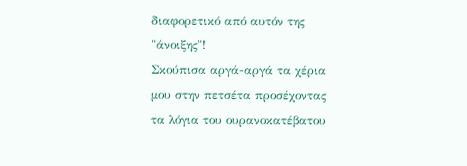διαφορετικό από αυτόν της "άνοιξης"!
Σκούπισα αργά-αργά τα χέρια μου στην πετσέτα προσέχοντας τα λόγια του ουρανοκατέβατου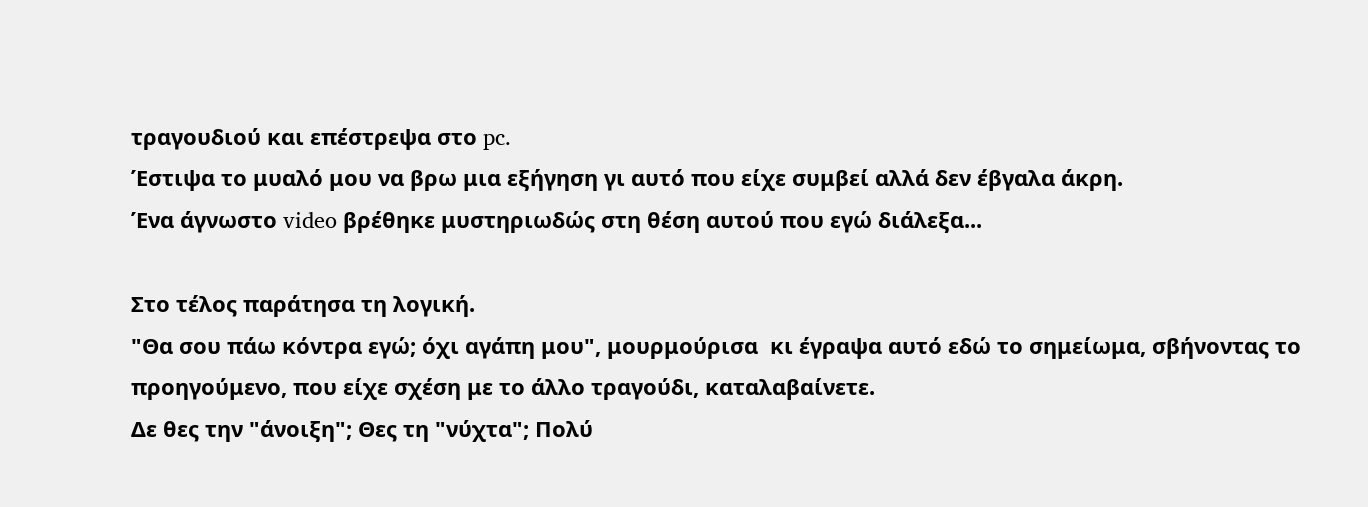τραγουδιού και επέστρεψα στο pc.
Έστιψα το μυαλό μου να βρω μια εξήγηση γι αυτό που είχε συμβεί αλλά δεν έβγαλα άκρη.
Ένα άγνωστο video βρέθηκε μυστηριωδώς στη θέση αυτού που εγώ διάλεξα...

Στο τέλος παράτησα τη λογική.
"Θα σου πάω κόντρα εγώ; όχι αγάπη μου", μουρμούρισα  κι έγραψα αυτό εδώ το σημείωμα, σβήνοντας το προηγούμενο, που είχε σχέση με το άλλο τραγούδι, καταλαβαίνετε.
Δε θες την "άνοιξη"; Θες τη "νύχτα"; Πολύ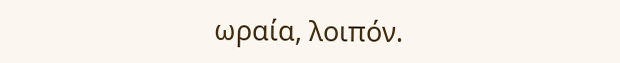ωραία, λοιπόν.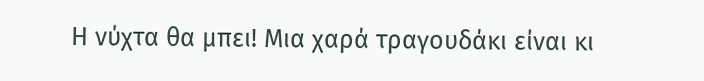Η νύχτα θα μπει! Μια χαρά τραγουδάκι είναι κι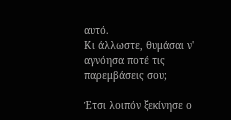αυτό.
Κι άλλωστε, θυμάσαι ν' αγνόησα ποτέ τις παρεμβάσεις σου;

Έτσι λοιπόν ξεκίνησε ο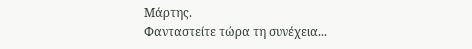Μάρτης.
Φανταστείτε τώρα τη συνέχεια...